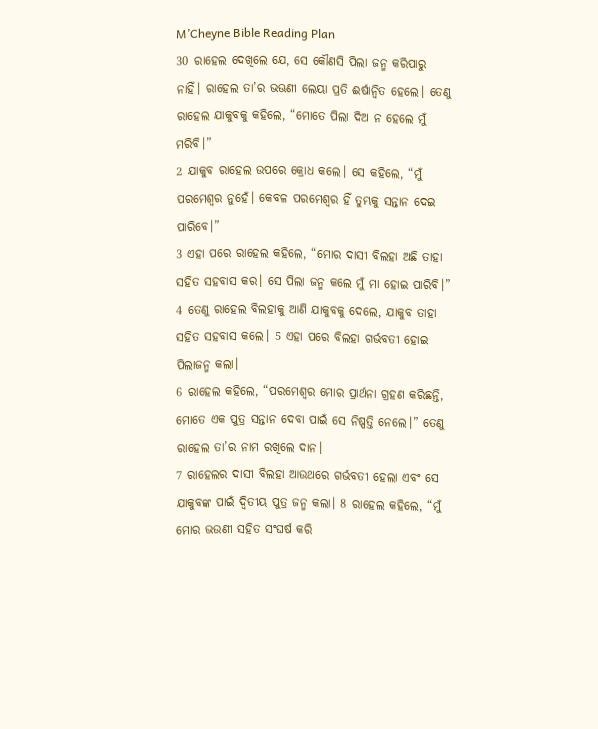M’Cheyne Bible Reading Plan
30 ରାହେଲ ଦେଖିଲେ ଯେ, ସେ କୌଣସି ପିଲା ଜନ୍ମ କରିପାରୁ ନାହିଁ। ରାହେଲ ତା’ର ଭଊଣୀ ଲେୟା ପ୍ରତି ଈର୍ଷାନ୍ୱିତ ହେଲେ। ତେଣୁ ରାହେଲ ଯାକୁବକୁ କହିଲେ, “ମୋତେ ପିଲା ଦିଅ ନ ହେଲେ ମୁଁ ମରିବି।”
2 ଯାକୁବ ରାହେଲ ଉପରେ କ୍ରୋଧ କଲେ। ସେ କହିଲେ, “ମୁଁ ପରମେଶ୍ୱର ନୁହେଁ। କେବଳ ପରମେଶ୍ୱର ହିଁ ତୁମ୍ଭକୁ ସନ୍ତାନ ଦେଇ ପାରିବେ।”
3 ଏହା ପରେ ରାହେଲ କହିଲେ, “ମୋର ଦାସୀ ବିଲହା ଅଛି ତାହା ସହିତ ସହବାସ କର। ସେ ପିଲା ଜନ୍ମ କଲେ ମୁଁ ମା ହୋଇ ପାରିବି।”
4 ତେଣୁ ରାହେଲ ବିଲହାକୁ ଆଣି ଯାକୁବକୁ ଦେଲେ, ଯାକୁବ ତାହା ସହିତ ସହବାସ କଲେ। 5 ଏହା ପରେ ବିଲହା ଗର୍ଭବତୀ ହୋଇ ପିଲାଜନ୍ମ କଲା।
6 ରାହେଲ କହିଲେ, “ପରମେଶ୍ୱର ମୋର ପ୍ରାର୍ଥନା ଗ୍ରହଣ କରିଛନ୍ତି, ମୋତେ ଏକ ପୁତ୍ର ସନ୍ତାନ ଦେବା ପାଇଁ ସେ ନିଷ୍ପତ୍ତି ନେଲେ।” ତେଣୁ ରାହେଲ ତା’ର ନାମ ରଖିଲେ ଦାନ।
7 ରାହେଲର ଦାସୀ ବିଲହା ଆଉଥରେ ଗର୍ଭବତୀ ହେଲା ଏବଂ ସେ ଯାକୁବଙ୍କ ପାଇଁ ଦ୍ୱିତୀୟ ପୁତ୍ର ଜନ୍ମ କଲା। 8 ରାହେଲ କହିଲେ, “ମୁଁ ମୋର ଭଉଣୀ ସହିତ ସଂଘର୍ଷ କରି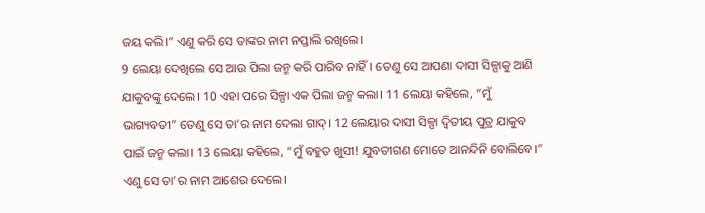ଜୟ କଲି।” ଏଣୁ କରି ସେ ତାଙ୍କର ନାମ ନପ୍ତାଲି ରଖିଲେ।
9 ଲେୟା ଦେଖିଲେ ସେ ଆଉ ପିଲା ଜନ୍ମ କରି ପାରିବ ନାହିଁ। ତେଣୁ ସେ ଆପଣା ଦାସୀ ସିଳ୍ପାକୁ ଆଣି ଯାକୁବଙ୍କୁ ଦେଲେ। 10 ଏହା ପରେ ସିଳ୍ପା ଏକ ପିଲା ଜନ୍ମ କଲା। 11 ଲେୟା କହିଲେ, “ମୁଁ ଭାଗ୍ୟବତୀ” ତେଣୁ ସେ ତା’ର ନାମ ଦେଲା ଗାଦ୍। 12 ଲେୟାର ଦାସୀ ସିଳ୍ପା ଦ୍ୱିତୀୟ ପୁତ୍ର ଯାକୁବ ପାଇଁ ଜନ୍ମ କଲା। 13 ଲେୟା କହିଲେ, “ମୁଁ ବହୁତ ଖୁସୀ! ଯୁବତୀଗଣ ମୋତେ ଆନନ୍ଦିନି ବୋଲିବେ।” ଏଣୁ ସେ ତା’ର ନାମ ଆଶେର ଦେଲେ।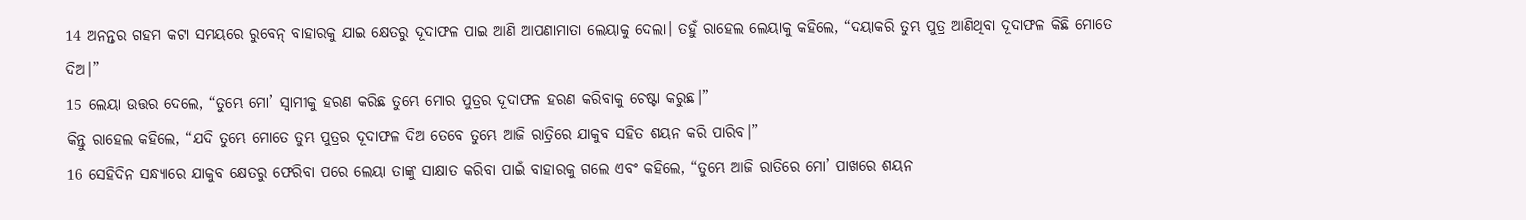14 ଅନନ୍ତର ଗହମ କଟା ସମୟରେ ରୁବେନ୍ ବାହାରକୁ ଯାଇ କ୍ଷେତରୁ ଦୂଦାଫଳ ପାଇ ଆଣି ଆପଣାମାତା ଲେୟାକୁ ଦେଲା। ତହୁଁ ରାହେଲ ଲେୟାକୁ କହିଲେ, “ଦୟାକରି ତୁମ୍ଭ ପୁତ୍ର ଆଣିଥିବା ଦୂଦାଫଳ କିଛି ମୋତେ ଦିଅ।”
15 ଲେୟା ଉତ୍ତର ଦେଲେ, “ତୁମ୍ଭେ ମୋ’ ସ୍ୱାମୀକୁ ହରଣ କରିଛ ତୁମ୍ଭେ ମୋର ପୁତ୍ରର ଦୂଦାଫଳ ହରଣ କରିବାକୁ ଚେଷ୍ଟା କରୁଛ।”
କିନ୍ତୁ ରାହେଲ କହିଲେ, “ଯଦି ତୁମ୍ଭେ ମୋତେ ତୁମ୍ଭ ପୁତ୍ରର ଦୂଦାଫଳ ଦିଅ ତେବେ ତୁମ୍ଭେ ଆଜି ରାତ୍ରିରେ ଯାକୁବ ସହିତ ଶୟନ କରି ପାରିବ।”
16 ସେହିଦିନ ସନ୍ଧ୍ୟାରେ ଯାକୁବ କ୍ଷେତରୁ ଫେରିବା ପରେ ଲେୟା ତାଙ୍କୁ ସାକ୍ଷାତ କରିବା ପାଇଁ ବାହାରକୁ ଗଲେ ଏବଂ କହିଲେ, “ତୁମ୍ଭେ ଆଜି ରାତିରେ ମୋ’ ପାଖରେ ଶୟନ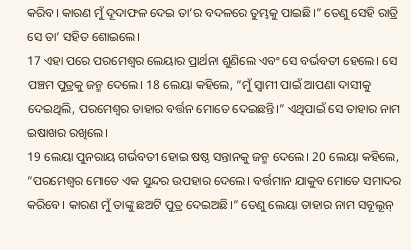କରିବ। କାରଣ ମୁଁ ଦୂଦାଫଳ ଦେଇ ତା’ର ବଦଳରେ ତୁମ୍ଭକୁ ପାଇଛି।” ତେଣୁ ସେହି ରାତ୍ରି ସେ ତା’ ସହିତ ଶୋଇଲେ।
17 ଏହା ପରେ ପରମେଶ୍ୱର ଲେୟାର ପ୍ରାର୍ଥନା ଶୁଣିଲେ ଏବଂ ସେ ବର୍ଭବତୀ ହେଲେ। ସେ ପଞ୍ଚମ ପୁତ୍ରକୁ ଜନ୍ମ ଦେଲେ। 18 ଲେୟା କହିଲେ, “ମୁଁ ସ୍ୱାମୀ ପାଇଁ ଆପଣା ଦାସୀକୁ ଦେଇଥିଲି, ପରମେଶ୍ୱର ତାହାର ବର୍ତ୍ତନ ମୋତେ ଦେଇଛନ୍ତି।” ଏଥିପାଇଁ ସେ ତାହାର ନାମ ଇଷାଖର ରଖିଲେ।
19 ଲେୟା ପୁନରାୟ ଗର୍ଭବତୀ ହୋଇ ଷଷ୍ଠ ସନ୍ତାନକୁ ଜନ୍ମ ଦେଲେ। 20 ଲେୟା କହିଲେ, “ପରମେଶ୍ୱର ମୋତେ ଏକ ସୁନ୍ଦର ଉପହାର ଦେଲେ। ବର୍ତ୍ତମାନ ଯାକୁବ ମୋତେ ସମାଦର କରିବେ। କାରଣ ମୁଁ ତାଙ୍କୁ ଛଅଟି ପୁତ୍ର ଦେଇଅଛି।” ତେଣୁ ଲେୟା ତାହାର ନାମ ସବୂଲୂନ୍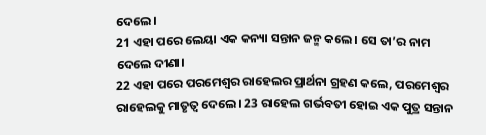ଦେଲେ।
21 ଏହା ପରେ ଲେୟା ଏକ କନ୍ୟା ସନ୍ତାନ ଜନ୍ମ କଲେ। ସେ ତା’ର ନାମ ଦେଲେ ଦୀଣା।
22 ଏହା ପରେ ପରମେଶ୍ୱର ରାହେଲର ପ୍ରାର୍ଥନା ଗ୍ରହଣ କଲେ, ପରମେଶ୍ୱର ରାହେଲକୁ ମାତୃତ୍ୱ ଦେଲେ। 23 ରାହେଲ ଗର୍ଭବତୀ ହୋଇ ଏକ ପୁତ୍ର ସନ୍ତାନ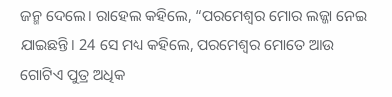ଜନ୍ମ ଦେଲେ। ରାହେଲ କହିଲେ, “ପରମେଶ୍ୱର ମୋର ଲଜ୍ଜା ନେଇ ଯାଇଛନ୍ତି। 24 ସେ ମଧ୍ୟ କହିଲେ, ପରମେଶ୍ୱର ମୋତେ ଆଉ ଗୋଟିଏ ପୁତ୍ର ଅଧିକ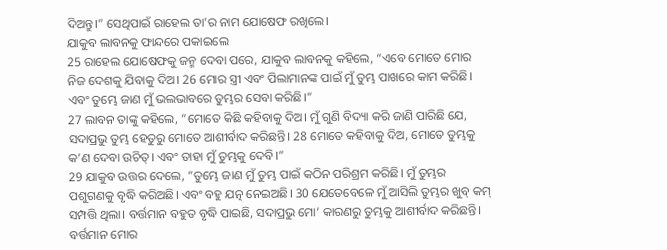ଦିଅନ୍ତୁ।” ସେଥିପାଇଁ ରାହେଲ ତା’ର ନାମ ଯୋଷେଫ ରଖିଲେ।
ଯାକୁବ ଲାବନକୁ ଫାନ୍ଦରେ ପକାଇଲେ
25 ରାହେଲ ଯୋଷେଫକୁ ଜନ୍ମ ଦେବା ପରେ, ଯାକୁବ ଲାବନକୁ କହିଲେ, “ଏବେ ମୋତେ ମୋର ନିଜ ଦେଶକୁ ଯିବାକୁ ଦିଅ। 26 ମୋର ସ୍ତ୍ରୀ ଏବଂ ପିଲାମାନଙ୍କ ପାଇଁ ମୁଁ ତୁମ୍ଭ ପାଖରେ କାମ କରିଛି। ଏବଂ ତୁମ୍ଭେ ଜାଣ ମୁଁ ଭଲଭାବରେ ତୁମ୍ଭର ସେବା କରିଛି।”
27 ଲାବନ ତାଙ୍କୁ କହିଲେ, “ମୋତେ କିଛି କହିବାକୁ ଦିଅ। ମୁଁ ଗୁଣି ବିଦ୍ୟା କରି ଜାଣି ପାରିଛି ଯେ, ସଦାପ୍ରଭୁ ତୁମ୍ଭ ହେତୁରୁ ମୋତେ ଆଶୀର୍ବାଦ କରିଛନ୍ତି। 28 ମୋତେ କହିବାକୁ ଦିଅ, ମୋତେ ତୁମ୍ଭକୁ କ’ଣ ଦେବା ଉଚିତ୍। ଏବଂ ତାହା ମୁଁ ତୁମ୍ଭକୁ ଦେବି।”
29 ଯାକୁବ ଉତ୍ତର ଦେଲେ, “ତୁମ୍ଭେ ଜାଣ ମୁଁ ତୁମ୍ଭ ପାଇଁ କଠିନ ପରିଶ୍ରମ କରିଛି। ମୁଁ ତୁମ୍ଭର ପଶୁଗଣକୁ ବୃଦ୍ଧି କରିଅଛି। ଏବଂ ବହୁ ଯତ୍ନ ନେଇଅଛି। 30 ଯେତେବେଳେ ମୁଁ ଆସିଲି ତୁମ୍ଭର ଖୁବ୍ କମ୍ ସମ୍ପତ୍ତି ଥିଲା। ବର୍ତ୍ତମାନ ବହୁତ ବୃଦ୍ଧି ପାଇଛି, ସଦାପ୍ରଭୁ ମୋ’ କାରଣରୁ ତୁମ୍ଭକୁ ଆଶୀର୍ବାଦ କରିଛନ୍ତି। ବର୍ତ୍ତମାନ ମୋର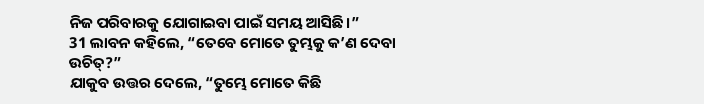ନିଜ ପରିବାରକୁ ଯୋଗାଇବା ପାଇଁ ସମୟ ଆସିଛି।”
31 ଲାବନ କହିଲେ, “ତେବେ ମୋତେ ତୁମ୍ଭକୁ କ’ଣ ଦେବା ଉଚିତ୍?”
ଯାକୁବ ଉତ୍ତର ଦେଲେ, “ତୁମ୍ଭେ ମୋତେ କିଛି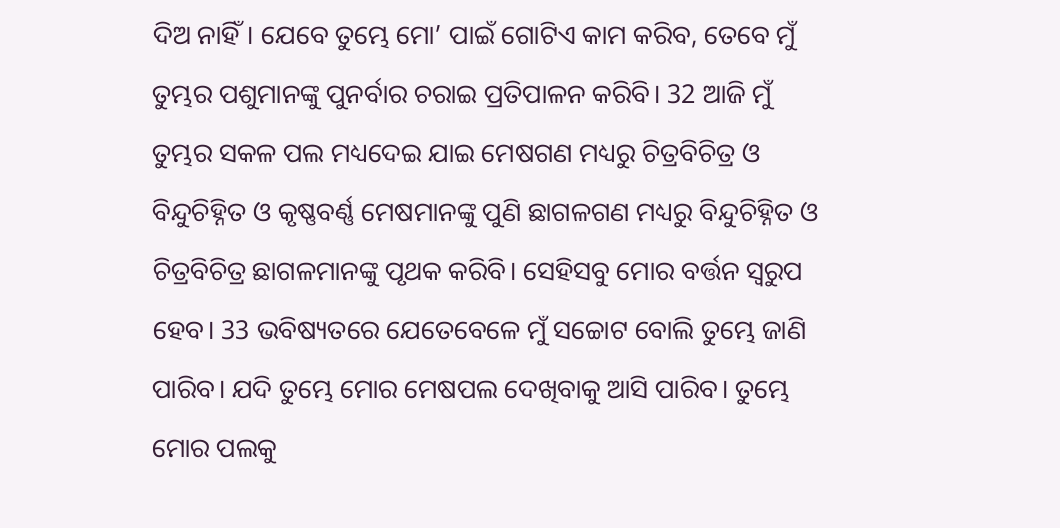ଦିଅ ନାହିଁ। ଯେବେ ତୁମ୍ଭେ ମୋ’ ପାଇଁ ଗୋଟିଏ କାମ କରିବ, ତେବେ ମୁଁ ତୁମ୍ଭର ପଶୁମାନଙ୍କୁ ପୁନର୍ବାର ଚରାଇ ପ୍ରତିପାଳନ କରିବି। 32 ଆଜି ମୁଁ ତୁମ୍ଭର ସକଳ ପଲ ମଧ୍ୟଦେଇ ଯାଇ ମେଷଗଣ ମଧ୍ୟରୁ ଚିତ୍ରବିଚିତ୍ର ଓ ବିନ୍ଦୁଚିହ୍ନିତ ଓ କୃଷ୍ଣବର୍ଣ୍ଣ ମେଷମାନଙ୍କୁ ପୁଣି ଛାଗଳଗଣ ମଧ୍ୟରୁ ବିନ୍ଦୁଚିହ୍ନିତ ଓ ଚିତ୍ରବିଚିତ୍ର ଛାଗଳମାନଙ୍କୁ ପୃଥକ କରିବି। ସେହିସବୁ ମୋର ବର୍ତ୍ତନ ସ୍ୱରୁପ ହେବ। 33 ଭବିଷ୍ୟତରେ ଯେତେବେଳେ ମୁଁ ସଚ୍ଚୋଟ ବୋଲି ତୁମ୍ଭେ ଜାଣି ପାରିବ। ଯଦି ତୁମ୍ଭେ ମୋର ମେଷପଲ ଦେଖିବାକୁ ଆସି ପାରିବ। ତୁମ୍ଭେ ମୋର ପଲକୁ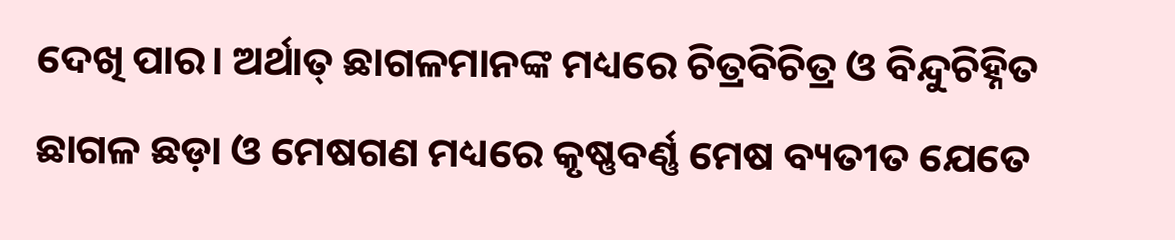ଦେଖି ପାର। ଅର୍ଥାତ୍ ଛାଗଳମାନଙ୍କ ମଧ୍ୟରେ ଚିତ୍ରବିଚିତ୍ର ଓ ବିନ୍ଦୁଚିହ୍ନିତ ଛାଗଳ ଛଡ଼ା ଓ ମେଷଗଣ ମଧ୍ୟରେ କୃଷ୍ଣବର୍ଣ୍ଣ ମେଷ ବ୍ୟତୀତ ଯେତେ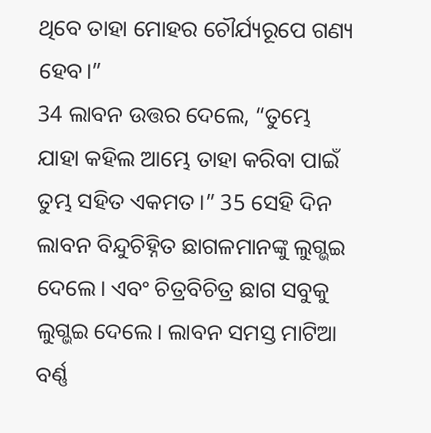ଥିବେ ତାହା ମୋହର ଚୌର୍ଯ୍ୟରୂପେ ଗଣ୍ୟ ହେବ।”
34 ଲାବନ ଉତ୍ତର ଦେଲେ, “ତୁମ୍ଭେ ଯାହା କହିଲ ଆମ୍ଭେ ତାହା କରିବା ପାଇଁ ତୁମ୍ଭ ସହିତ ଏକମତ।” 35 ସେହି ଦିନ ଲାବନ ବିନ୍ଦୁଚିହ୍ନିତ ଛାଗଳମାନଙ୍କୁ ଲୁଗ୍ଭଇ ଦେଲେ। ଏବଂ ଚିତ୍ରବିଚିତ୍ର ଛାଗ ସବୁକୁ ଲୁଗ୍ଭଇ ଦେଲେ। ଲାବନ ସମସ୍ତ ମାଟିଆ ବର୍ଣ୍ଣ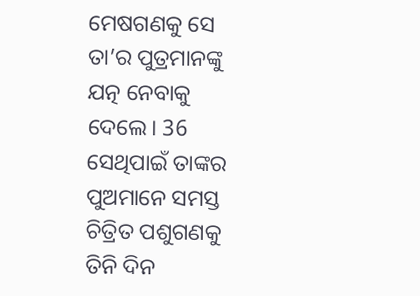ମେଷଗଣକୁ ସେ ତା’ର ପୁତ୍ରମାନଙ୍କୁ ଯତ୍ନ ନେବାକୁ ଦେଲେ। 36 ସେଥିପାଇଁ ତାଙ୍କର ପୁଅମାନେ ସମସ୍ତ ଚିତ୍ରିତ ପଶୁଗଣକୁ ତିନି ଦିନ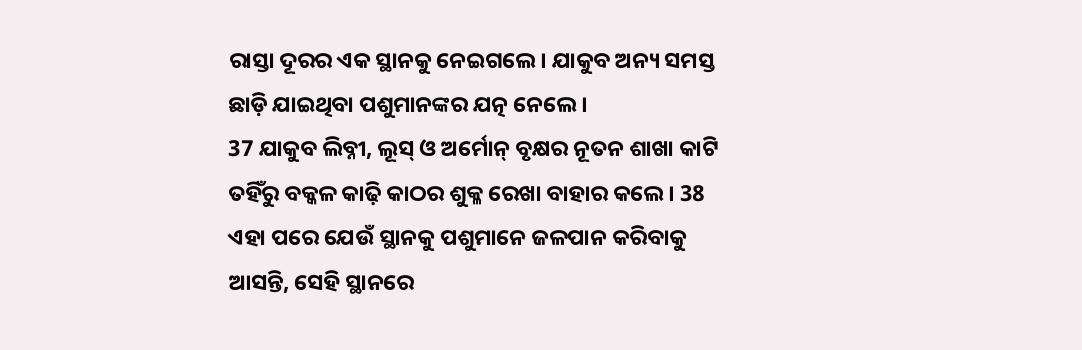ରାସ୍ତା ଦୂରର ଏକ ସ୍ଥାନକୁ ନେଇଗଲେ। ଯାକୁବ ଅନ୍ୟ ସମସ୍ତ ଛାଡ଼ି ଯାଇଥିବା ପଶୁମାନଙ୍କର ଯତ୍ନ ନେଲେ।
37 ଯାକୁବ ଲିବ୍ନୀ, ଲୂସ୍ ଓ ଅର୍ମୋନ୍ ବୃକ୍ଷର ନୂତନ ଶାଖା କାଟି ତହିଁରୁ ବକ୍କଳ କାଢ଼ି କାଠର ଶୁକ୍ଳ ରେଖା ବାହାର କଲେ। 38 ଏହା ପରେ ଯେଉଁ ସ୍ଥାନକୁ ପଶୁମାନେ ଜଳପାନ କରିବାକୁ ଆସନ୍ତି, ସେହି ସ୍ଥାନରେ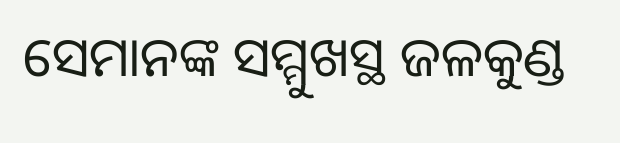ସେମାନଙ୍କ ସମ୍ମୁଖସ୍ଥ ଜଳକୁଣ୍ଡ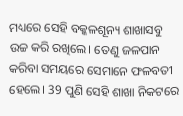ମଧ୍ୟରେ ସେହି ବକ୍କଳଶୂନ୍ୟ ଶାଖାସବୁ ଉଚ୍ଚ କରି ରଖିଲେ। ତେଣୁ ଜଳପାନ କରିବା ସମୟରେ ସେମାନେ ଫଳବତୀ ହେଲେ। 39 ପୁଣି ସେହି ଶାଖା ନିକଟରେ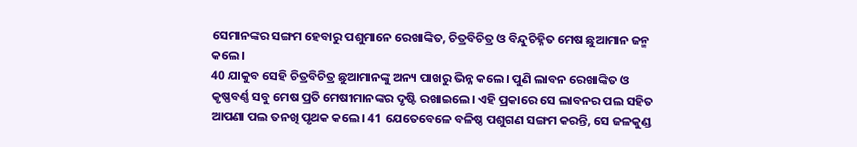ସେମାନଙ୍କର ସଙ୍ଗମ ହେବାରୁ ପଶୁମାନେ ରେଖାଙ୍କିତ, ଚିତ୍ରବିଚିତ୍ର ଓ ବିନ୍ଦୁଚିହ୍ନିତ ମେଷ ଛୁଆମାନ ଜନ୍ମ କଲେ।
40 ଯାକୁବ ସେହି ଚିତ୍ରବିଚିତ୍ର ଛୁଆମାନଙ୍କୁ ଅନ୍ୟ ପାଖରୁ ଭିନ୍ନ କଲେ। ପୁଣି ଲାବନ ରେଖାଙ୍କିତ ଓ କୃଷ୍ଣବର୍ଣ୍ଣ ସବୁ ମେଷ ପ୍ରତି ମେଷୀମାନଙ୍କର ଦୃଷ୍ଟି ରଖାଇଲେ। ଏହି ପ୍ରକାରେ ସେ ଲାବନର ପଲ ସହିତ ଆପଣା ପଲ ତନଖି ପୃଥକ କଲେ। 41 ଯେତେବେଳେ ବଳିଷ୍ଠ ପଶୁଗଣ ସଙ୍ଗମ କରନ୍ତି, ସେ ଜଳକୁଣ୍ଡ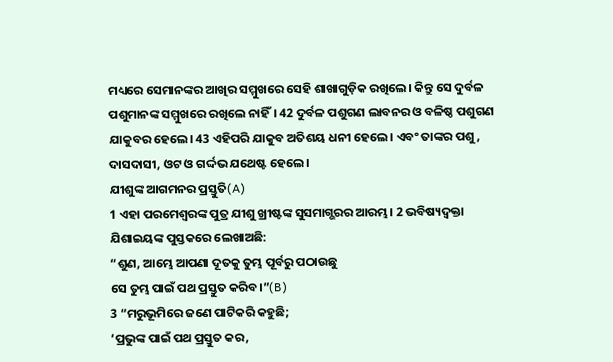ମଧ୍ୟରେ ସେମାନଙ୍କର ଆଖିର ସମ୍ମୁଖରେ ସେହି ଶାଖାଗୁଡ଼ିକ ରଖିଲେ। କିନ୍ତୁ ସେ ଦୁର୍ବଳ ପଶୁମାନଙ୍କ ସମ୍ମୁଖରେ ରଖିଲେ ନାହିଁ। 42 ଦୁର୍ବଳ ପଶୁଗଣ ଲାବନର ଓ ବଳିଷ୍ଠ ପଶୁଗଣ ଯାକୁବର ହେଲେ। 43 ଏହିପରି ଯାକୁବ ଅତିଶୟ ଧନୀ ହେଲେ। ଏବଂ ତାଙ୍କର ପଶୁ, ଦାସଦାସୀ, ଓଟ ଓ ଗର୍ଦ୍ଦଭ ଯଥେଷ୍ଟ ହେଲେ।
ଯୀଶୁଙ୍କ ଆଗମନର ପ୍ରସ୍ତୁତି(A)
1 ଏହା ପରମେଶ୍ୱରଙ୍କ ପୁତ୍ର ଯୀଶୁ ଖ୍ରୀଷ୍ଟଙ୍କ ସୁସମାଗ୍ଭରର ଆରମ୍ଭ। 2 ଭବିଷ୍ୟଦ୍ବକ୍ତା ଯିଶାଇୟଙ୍କ ପୁସ୍ତକରେ ଲେଖାଅଛି:
“ଶୁଣ, ଆମ୍ଭେ ଆପଣା ଦୂତକୁ ତୁମ୍ଭ ପୂର୍ବରୁ ପଠାଉଛୁ
ସେ ତୁମ୍ଭ ପାଇଁ ପଥ ପ୍ରସ୍ତୁତ କରିବ।”(B)
3 “ମରୁଭୂମିରେ ଜଣେ ପାଟିକରି କହୁଛି;
‘ପ୍ରଭୁଙ୍କ ପାଇଁ ପଥ ପ୍ରସ୍ତୁତ କର,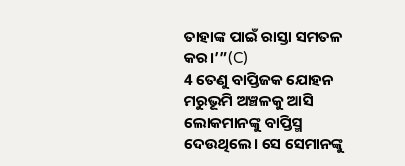ତାହାଙ୍କ ପାଇଁ ରାସ୍ତା ସମତଳ କର।’”(C)
4 ତେଣୁ ବାପ୍ତିଜକ ଯୋହନ ମରୁଭୂମି ଅଞ୍ଚଳକୁ ଆସି ଲୋକମାନଙ୍କୁ ବାପ୍ତିସ୍ମ ଦେଉଥିଲେ। ସେ ସେମାନଙ୍କୁ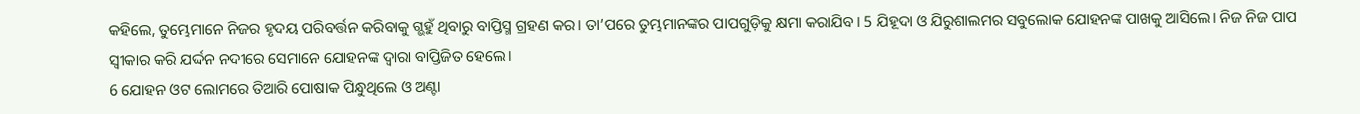କହିଲେ, ତୁମ୍ଭେମାନେ ନିଜର ହୃଦୟ ପରିବର୍ତ୍ତନ କରିବାକୁ ଗ୍ଭହୁଁ ଥିବାରୁ ବାପ୍ତିସ୍ମ ଗ୍ରହଣ କର। ତା’ପରେ ତୁମ୍ଭମାନଙ୍କର ପାପଗୁଡ଼ିକୁ କ୍ଷମା କରାଯିବ। 5 ଯିହୂଦା ଓ ଯିରୁଶାଲମର ସବୁଲୋକ ଯୋହନଙ୍କ ପାଖକୁ ଆସିଲେ। ନିଜ ନିଜ ପାପ ସ୍ୱୀକାର କରି ଯର୍ଦ୍ଦନ ନଦୀରେ ସେମାନେ ଯୋହନଙ୍କ ଦ୍ୱାରା ବାପ୍ତିଜିତ ହେଲେ।
6 ଯୋହନ ଓଟ ଲୋମରେ ତିଆରି ପୋଷାକ ପିନ୍ଧୁଥିଲେ ଓ ଅଣ୍ଟା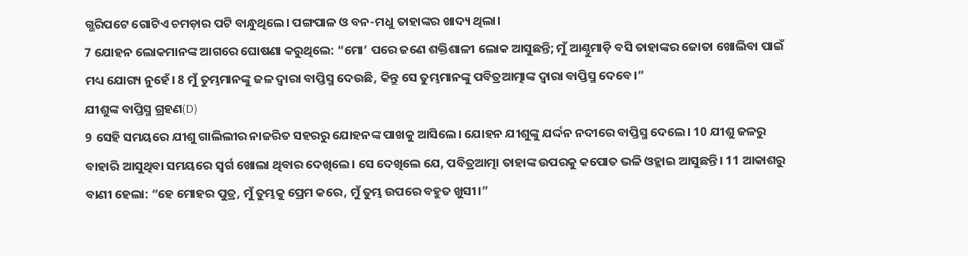ଗ୍ଭରିପଟେ ଗୋଟିଏ ଚମଡ଼ାର ପଟି ବାନ୍ଧୁଥିଲେ। ପଙ୍ଗପାଳ ଓ ବନ-ମଧୁ ତାହାଙ୍କର ଖାଦ୍ୟ ଥିଲା।
7 ଯୋହନ ଲୋକମାନଙ୍କ ଆଗରେ ଘୋଷଣା କରୁଥିଲେ: “ମୋ’ ପରେ ଜଣେ ଶକ୍ତିଶାଳୀ ଲୋକ ଆସୁଛନ୍ତି; ମୁଁ ଆଣ୍ଠୁମାଡ଼ି ବସି ତାହାଙ୍କର ଜୋତା ଖୋଲିବା ପାଇଁ ମଧ୍ୟ ଯୋଗ୍ୟ ନୁହେଁ। 8 ମୁଁ ତୁମ୍ଭମାନଙ୍କୁ ଜଳ ଦ୍ୱାରା ବାପ୍ତିସ୍ମ ଦେଉଛି, କିନ୍ତୁ ସେ ତୁମ୍ଭମାନଙ୍କୁ ପବିତ୍ରଆତ୍ମାଙ୍କ ଦ୍ୱାରା ବାପ୍ତିସ୍ମ ଦେବେ।”
ଯୀଶୁଙ୍କ ବାପ୍ତିସ୍ମ ଗ୍ରହଣ(D)
9 ସେହି ସମୟରେ ଯୀଶୁ ଗାଲିଲୀର ନାଜରିତ ସହରରୁ ଯୋହନଙ୍କ ପାଖକୁ ଆସିଲେ। ଯୋହନ ଯୀଶୁଙ୍କୁ ଯର୍ଦ୍ଦନ ନଦୀରେ ବାପ୍ତିସ୍ମ ଦେଲେ। 10 ଯୀଶୁ ଜଳରୁ ବାହାରି ଆସୁଥିବା ସମୟରେ ସ୍ୱର୍ଗ ଖୋଲା ଥିବାର ଦେଖିଲେ। ସେ ଦେଖିଲେ ଯେ, ପବିତ୍ରଆତ୍ମା ତାହାଙ୍କ ଉପରକୁ କପୋତ ଭଳି ଓହ୍ଲାଇ ଆସୁଛନ୍ତି। 11 ଆକାଶରୁ ବାଣୀ ହେଲା: “ହେ ମୋହର ପୁତ୍ର, ମୁଁ ତୁମ୍ଭକୁ ପ୍ରେମ କରେ, ମୁଁ ତୁମ୍ଭ ଉପରେ ବହୁତ ଖୁସୀ।”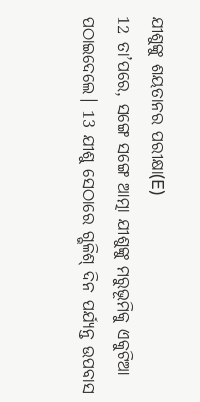ଯୀଶୁଙ୍କୁ ଶୟତାନର ପରୀକ୍ଷା(E)
12 ତା’ପରେ, ସଙ୍ଗେ ସଙ୍ଗେ ଆତ୍ମା ଯୀଶୁଙ୍କୁ ମରୁଭୂମିକୁ ଏକୁଟିଆ ପଠାଇଦେଲେ। 13 ଯୀଶୁ ସେଠାରେ ଗ୍ଭଳିଶ୍ ଦିନ ପର୍ଯ୍ୟନ୍ତ ଉପବାସ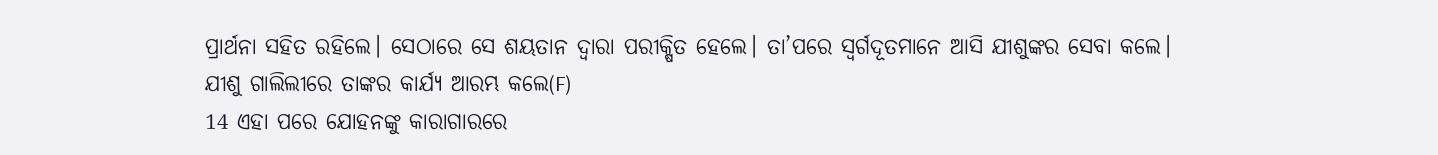ପ୍ରାର୍ଥନା ସହିତ ରହିଲେ। ସେଠାରେ ସେ ଶୟତାନ ଦ୍ୱାରା ପରୀକ୍ଷିତ ହେଲେ। ତା’ପରେ ସ୍ୱର୍ଗଦୂତମାନେ ଆସି ଯୀଶୁଙ୍କର ସେବା କଲେ।
ଯୀଶୁ ଗାଲିଲୀରେ ତାଙ୍କର କାର୍ଯ୍ୟ ଆରମ୍ଭ କଲେ(F)
14 ଏହା ପରେ ଯୋହନଙ୍କୁ କାରାଗାରରେ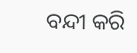ବନ୍ଦୀ କରି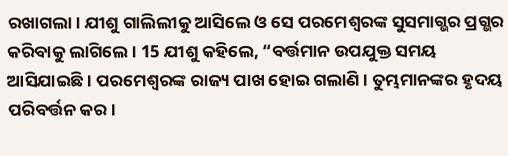ରଖାଗଲା। ଯୀଶୁ ଗାଲିଲୀକୁ ଆସିଲେ ଓ ସେ ପରମେଶ୍ୱରଙ୍କ ସୁସମାଗ୍ଭର ପ୍ରଗ୍ଭର କରିବାକୁ ଲାଗିଲେ। 15 ଯୀଶୁ କହିଲେ, “ବର୍ତ୍ତମାନ ଉପଯୁକ୍ତ ସମୟ ଆସିଯାଇଛି। ପରମେଶ୍ୱରଙ୍କ ରାଜ୍ୟ ପାଖ ହୋଇ ଗଲାଣି। ତୁମ୍ଭମାନଙ୍କର ହୃଦୟ ପରିବର୍ତ୍ତନ କର।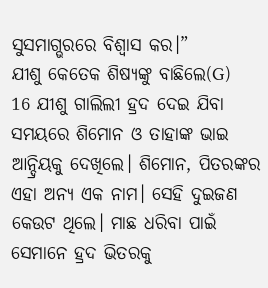ସୁସମାଗ୍ଭରରେ ବିଶ୍ୱାସ କର।”
ଯୀଶୁ କେତେକ ଶିଷ୍ୟଙ୍କୁ ବାଛିଲେ(G)
16 ଯୀଶୁ ଗାଲିଲୀ ହ୍ରଦ ଦେଇ ଯିବା ସମୟରେ ଶିମୋନ ଓ ତାହାଙ୍କ ଭାଇ ଆନ୍ଦ୍ରିୟକୁ ଦେଖିଲେ। ଶିମୋନ, ପିତରଙ୍କର ଏହା ଅନ୍ୟ ଏକ ନାମ। ସେହି ଦୁଇଜଣ କେଉଟ ଥିଲେ। ମାଛ ଧରିବା ପାଇଁ ସେମାନେ ହ୍ରଦ ଭିତରକୁ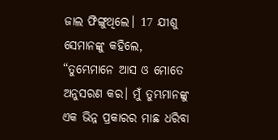ଜାଲ ଫିଙ୍ଗୁଥିଲେ। 17 ଯୀଶୁ ସେମାନଙ୍କୁ କହିଲେ, “ତୁମ୍ଭେମାନେ ଆସ ଓ ମୋତେ ଅନୁସରଣ କର। ମୁଁ ତୁମ୍ଭମାନଙ୍କୁ ଏକ ଭିନ୍ନ ପ୍ରକାରର ମାଛ ଧରିବା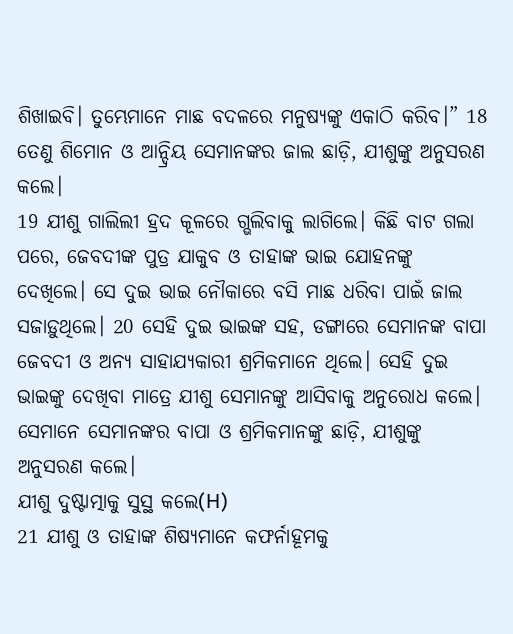ଶିଖାଇବି। ତୁମ୍ଭେମାନେ ମାଛ ବଦଳରେ ମନୁଷ୍ୟଙ୍କୁ ଏକାଠି କରିବ।” 18 ତେଣୁ ଶିମୋନ ଓ ଆନ୍ଦ୍ରିୟ ସେମାନଙ୍କର ଜାଲ ଛାଡ଼ି, ଯୀଶୁଙ୍କୁ ଅନୁସରଣ କଲେ।
19 ଯୀଶୁ ଗାଲିଲୀ ହ୍ରଦ କୂଳରେ ଗ୍ଭଲିବାକୁ ଲାଗିଲେ। କିଛି ବାଟ ଗଲା ପରେ, ଜେବଦୀଙ୍କ ପୁତ୍ର ଯାକୁବ ଓ ତାହାଙ୍କ ଭାଇ ଯୋହନଙ୍କୁ ଦେଖିଲେ। ସେ ଦୁଇ ଭାଇ ନୌକାରେ ବସି ମାଛ ଧରିବା ପାଇଁ ଜାଲ ସଜାଡ଼ୁଥିଲେ। 20 ସେହି ଦୁଇ ଭାଇଙ୍କ ସହ, ଡଙ୍ଗାରେ ସେମାନଙ୍କ ବାପା ଜେବଦୀ ଓ ଅନ୍ୟ ସାହାଯ୍ୟକାରୀ ଶ୍ରମିକମାନେ ଥିଲେ। ସେହି ଦୁଇ ଭାଇଙ୍କୁ ଦେଖିବା ମାତ୍ରେ ଯୀଶୁ ସେମାନଙ୍କୁ ଆସିବାକୁ ଅନୁରୋଧ କଲେ। ସେମାନେ ସେମାନଙ୍କର ବାପା ଓ ଶ୍ରମିକମାନଙ୍କୁ ଛାଡ଼ି, ଯୀଶୁଙ୍କୁ ଅନୁସରଣ କଲେ।
ଯୀଶୁ ଦୁଷ୍ଟାତ୍ମାକୁ ସୁସ୍ଥ କଲେ(H)
21 ଯୀଶୁ ଓ ତାହାଙ୍କ ଶିଷ୍ୟମାନେ କଫର୍ନାହୂମକୁ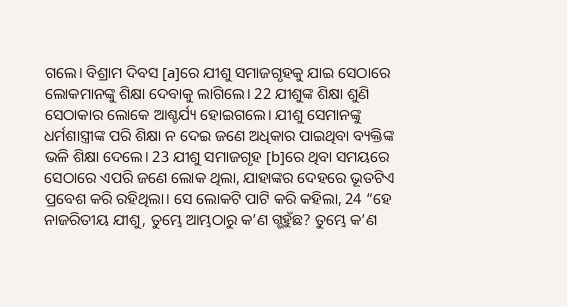ଗଲେ। ବିଶ୍ରାମ ଦିବସ [a]ରେ ଯୀଶୁ ସମାଜଗୃହକୁ ଯାଇ ସେଠାରେ ଲୋକମାନଙ୍କୁ ଶିକ୍ଷା ଦେବାକୁ ଲାଗିଲେ। 22 ଯୀଶୁଙ୍କ ଶିକ୍ଷା ଶୁଣି ସେଠାକାର ଲୋକେ ଆଶ୍ଚର୍ଯ୍ୟ ହୋଇଗଲେ। ଯୀଶୁ ସେମାନଙ୍କୁ ଧର୍ମଶାସ୍ତ୍ରୀଙ୍କ ପରି ଶିକ୍ଷା ନ ଦେଇ ଜଣେ ଅଧିକାର ପାଇଥିବା ବ୍ୟକ୍ତିଙ୍କ ଭଳି ଶିକ୍ଷା ଦେଲେ। 23 ଯୀଶୁ ସମାଜଗୃହ [b]ରେ ଥିବା ସମୟରେ ସେଠାରେ ଏପରି ଜଣେ ଲୋକ ଥିଲା, ଯାହାଙ୍କର ଦେହରେ ଭୂତଟିଏ ପ୍ରବେଶ କରି ରହିଥିଲା। ସେ ଲୋକଟି ପାଟି କରି କହିଲା, 24 “ହେ ନାଜରିତୀୟ ଯୀଶୁ, ତୁମ୍ଭେ ଆମ୍ଭଠାରୁ କ’ଣ ଗ୍ଭହୁଁଛ? ତୁମ୍ଭେ କ’ଣ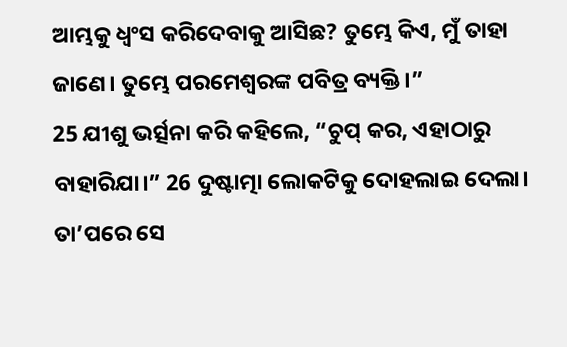ଆମ୍ଭକୁ ଧ୍ୱଂସ କରିଦେବାକୁ ଆସିଛ? ତୁମ୍ଭେ କିଏ, ମୁଁ ତାହା ଜାଣେ। ତୁମ୍ଭେ ପରମେଶ୍ୱରଙ୍କ ପବିତ୍ର ବ୍ୟକ୍ତି।”
25 ଯୀଶୁ ଭର୍ତ୍ସନା କରି କହିଲେ, “ଚୁପ୍ କର, ଏହାଠାରୁ ବାହାରିଯା।” 26 ଦୁଷ୍ଟାତ୍ମା ଲୋକଟିକୁ ଦୋହଲାଇ ଦେଲା। ତା’ପରେ ସେ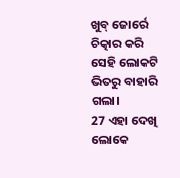ଖୁବ୍ ଜୋର୍ରେ ଚିତ୍କାର କରି ସେହି ଲୋକଟି ଭିତରୁ ବାହାରି ଗଲା।
27 ଏହା ଦେଖି ଲୋକେ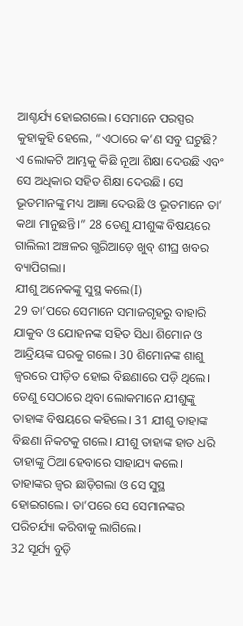ଆଶ୍ଚର୍ଯ୍ୟ ହୋଇଗଲେ। ସେମାନେ ପରସ୍ପର କୁହାକୁହି ହେଲେ, “ଏଠାରେ କ’ଣ ସବୁ ଘଟୁଛି? ଏ ଲୋକଟି ଆମ୍ଭକୁ କିଛି ନୂଆ ଶିକ୍ଷା ଦେଉଛି ଏବଂ ସେ ଅଧିକାର ସହିତ ଶିକ୍ଷା ଦେଉଛି। ସେ ଭୂତମାନଙ୍କୁ ମଧ୍ୟ ଆଜ୍ଞା ଦେଉଛି ଓ ଭୂତମାନେ ତା’ କଥା ମାନୁଛନ୍ତି।” 28 ତେଣୁ ଯୀଶୁଙ୍କ ବିଷୟରେ ଗାଲିଲୀ ଅଞ୍ଚଳର ଗ୍ଭରିଆଡ଼େ ଖୁବ୍ ଶୀଘ୍ର ଖବର ବ୍ୟାପିଗଲା।
ଯୀଶୁ ଅନେକଙ୍କୁ ସୁସ୍ଥ କଲେ(I)
29 ତା’ପରେ ସେମାନେ ସମାଜଗୃହରୁ ବାହାରି ଯାକୁବ ଓ ଯୋହନଙ୍କ ସହିତ ସିଧା ଶିମୋନ ଓ ଆନ୍ଦ୍ରିୟଙ୍କ ଘରକୁ ଗଲେ। 30 ଶିମୋନଙ୍କ ଶାଶୁ ଜ୍ୱରରେ ପୀଡ଼ିତ ହୋଇ ବିଛଣାରେ ପଡ଼ି ଥିଲେ। ତେଣୁ ସେଠାରେ ଥିବା ଲୋକମାନେ ଯୀଶୁଙ୍କୁ ତାହାଙ୍କ ବିଷୟରେ କହିଲେ। 31 ଯୀଶୁ ତାହାଙ୍କ ବିଛଣା ନିକଟକୁ ଗଲେ। ଯୀଶୁ ତାହାଙ୍କ ହାତ ଧରି ତାହାଙ୍କୁ ଠିଆ ହେବାରେ ସାହାଯ୍ୟ କଲେ। ତାହାଙ୍କର ଜ୍ୱର ଛାଡ଼ିଗଲା ଓ ସେ ସୁସ୍ଥ ହୋଇଗଲେ। ତା’ପରେ ସେ ସେମାନଙ୍କର ପରିଚର୍ଯ୍ୟା କରିବାକୁ ଲାଗିଲେ।
32 ସୂର୍ଯ୍ୟ ବୁଡ଼ି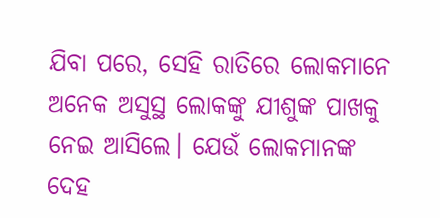ଯିବା ପରେ, ସେହି ରାତିରେ ଲୋକମାନେ ଅନେକ ଅସୁସ୍ଥ ଲୋକଙ୍କୁ ଯୀଶୁଙ୍କ ପାଖକୁ ନେଇ ଆସିଲେ। ଯେଉଁ ଲୋକମାନଙ୍କ ଦେହ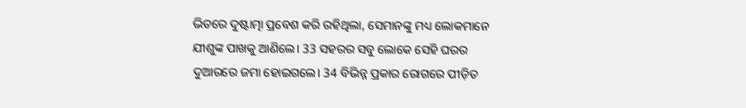ଭିତରେ ଦୁଷ୍ଟାତ୍ମା ପ୍ରବେଶ କରି ରହିଥିଲା, ସେମାନଙ୍କୁ ମଧ୍ୟ ଲୋକମାନେ ଯୀଶୁଙ୍କ ପାଖକୁ ଆଣିଲେ। 33 ସହରର ସବୁ ଲୋକେ ସେହି ଘରର ଦୁଆରରେ ଜମା ହୋଇଗଲେ। 34 ବିଭିନ୍ନ ପ୍ରକାର ରୋଗରେ ପୀଡ଼ିତ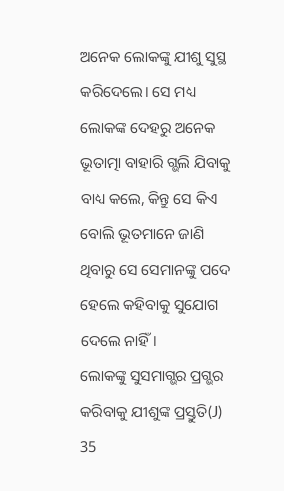ଅନେକ ଲୋକଙ୍କୁ ଯୀଶୁ ସୁସ୍ଥ କରିଦେଲେ। ସେ ମଧ୍ୟ ଲୋକଙ୍କ ଦେହରୁ ଅନେକ ଭୂତାତ୍ମା ବାହାରି ଗ୍ଭଲି ଯିବାକୁ ବାଧ୍ୟ କଲେ, କିନ୍ତୁ ସେ କିଏ ବୋଲି ଭୂତମାନେ ଜାଣି ଥିବାରୁ ସେ ସେମାନଙ୍କୁ ପଦେ ହେଲେ କହିବାକୁ ସୁଯୋଗ ଦେଲେ ନାହିଁ।
ଲୋକଙ୍କୁ ସୁସମାଗ୍ଭର ପ୍ରଗ୍ଭର କରିବାକୁ ଯୀଶୁଙ୍କ ପ୍ରସ୍ତୁତି(J)
35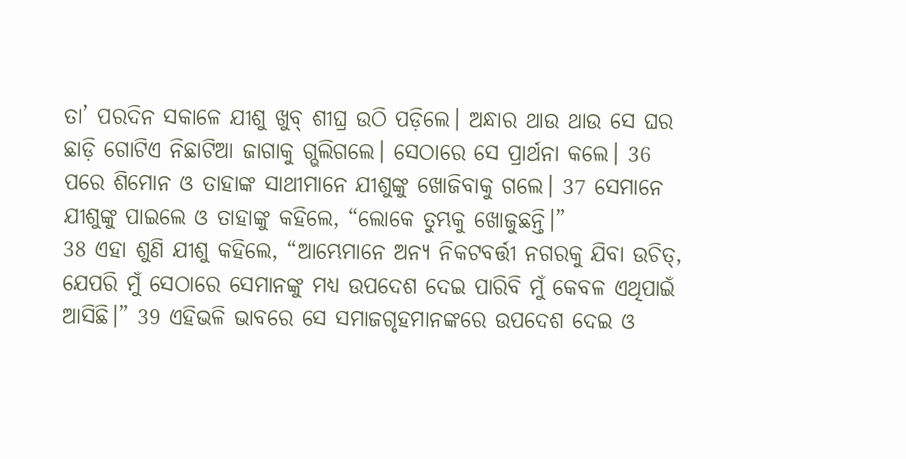ତା’ ପରଦିନ ସକାଳେ ଯୀଶୁ ଖୁବ୍ ଶୀଘ୍ର ଉଠି ପଡ଼ିଲେ। ଅନ୍ଧାର ଥାଉ ଥାଉ ସେ ଘର ଛାଡ଼ି ଗୋଟିଏ ନିଛାଟିଆ ଜାଗାକୁ ଗ୍ଭଲିଗଲେ। ସେଠାରେ ସେ ପ୍ରାର୍ଥନା କଲେ। 36 ପରେ ଶିମୋନ ଓ ତାହାଙ୍କ ସାଥୀମାନେ ଯୀଶୁଙ୍କୁ ଖୋଜିବାକୁ ଗଲେ। 37 ସେମାନେ ଯୀଶୁଙ୍କୁ ପାଇଲେ ଓ ତାହାଙ୍କୁ କହିଲେ, “ଲୋକେ ତୁମ୍ଭକୁ ଖୋଜୁଛନ୍ତି।”
38 ଏହା ଶୁଣି ଯୀଶୁ କହିଲେ, “ଆମ୍ଭେମାନେ ଅନ୍ୟ ନିକଟବର୍ତ୍ତୀ ନଗରକୁ ଯିବା ଉଚିତ୍, ଯେପରି ମୁଁ ସେଠାରେ ସେମାନଙ୍କୁ ମଧ୍ୟ ଉପଦେଶ ଦେଇ ପାରିବି ମୁଁ କେବଳ ଏଥିପାଇଁ ଆସିଛି।” 39 ଏହିଭଳି ଭାବରେ ସେ ସମାଜଗୃହମାନଙ୍କରେ ଉପଦେଶ ଦେଇ ଓ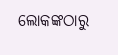ଲୋକଙ୍କଠାରୁ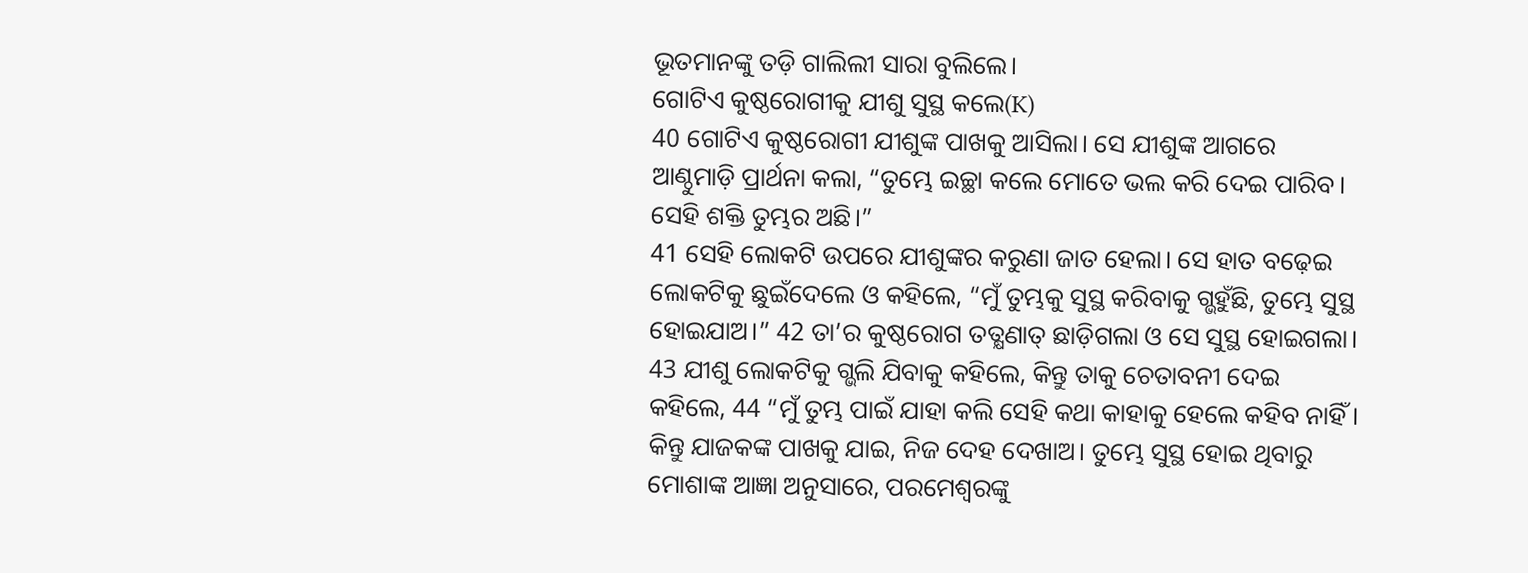ଭୂତମାନଙ୍କୁ ତଡ଼ି ଗାଲିଲୀ ସାରା ବୁଲିଲେ।
ଗୋଟିଏ କୁଷ୍ଠରୋଗୀକୁ ଯୀଶୁ ସୁସ୍ଥ କଲେ(K)
40 ଗୋଟିଏ କୁଷ୍ଠରୋଗୀ ଯୀଶୁଙ୍କ ପାଖକୁ ଆସିଲା। ସେ ଯୀଶୁଙ୍କ ଆଗରେ ଆଣ୍ଠୁମାଡ଼ି ପ୍ରାର୍ଥନା କଲା, “ତୁମ୍ଭେ ଇଚ୍ଛା କଲେ ମୋତେ ଭଲ କରି ଦେଇ ପାରିବ। ସେହି ଶକ୍ତି ତୁମ୍ଭର ଅଛି।”
41 ସେହି ଲୋକଟି ଉପରେ ଯୀଶୁଙ୍କର କରୁଣା ଜାତ ହେଲା। ସେ ହାତ ବଢ଼େଇ ଲୋକଟିକୁ ଛୁଇଁଦେଲେ ଓ କହିଲେ, “ମୁଁ ତୁମ୍ଭକୁ ସୁସ୍ଥ କରିବାକୁ ଗ୍ଭହୁଁଛି, ତୁମ୍ଭେ ସୁସ୍ଥ ହୋଇଯାଅ।” 42 ତା’ର କୁଷ୍ଠରୋଗ ତତ୍କ୍ଷଣାତ୍ ଛାଡ଼ିଗଲା ଓ ସେ ସୁସ୍ଥ ହୋଇଗଲା।
43 ଯୀଶୁ ଲୋକଟିକୁ ଗ୍ଭଲି ଯିବାକୁ କହିଲେ, କିନ୍ତୁ ତାକୁ ଚେତାବନୀ ଦେଇ କହିଲେ, 44 “ମୁଁ ତୁମ୍ଭ ପାଇଁ ଯାହା କଲି ସେହି କଥା କାହାକୁ ହେଲେ କହିବ ନାହିଁ। କିନ୍ତୁ ଯାଜକଙ୍କ ପାଖକୁ ଯାଇ, ନିଜ ଦେହ ଦେଖାଅ। ତୁମ୍ଭେ ସୁସ୍ଥ ହୋଇ ଥିବାରୁ ମୋଶାଙ୍କ ଆଜ୍ଞା ଅନୁସାରେ, ପରମେଶ୍ୱରଙ୍କୁ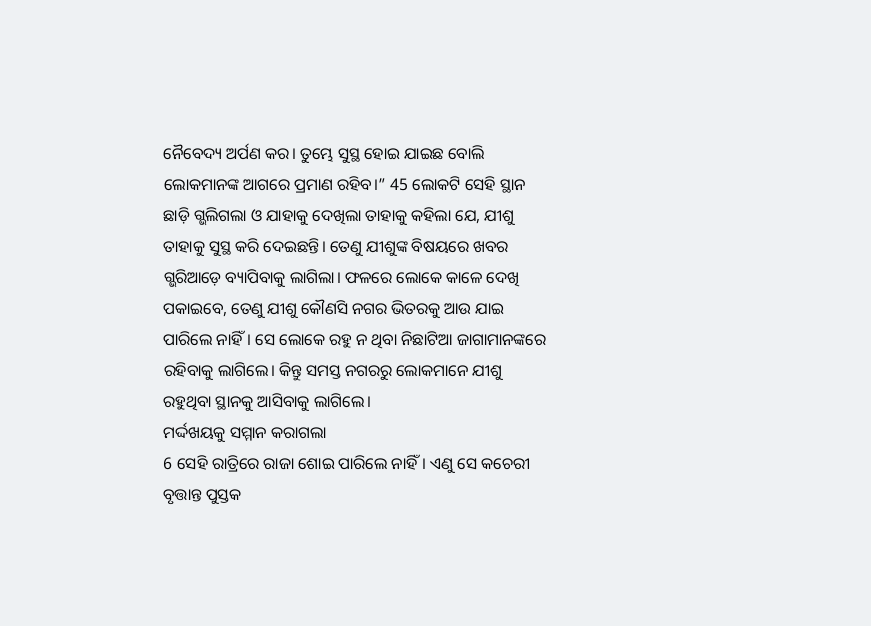ନୈବେଦ୍ୟ ଅର୍ପଣ କର। ତୁମ୍ଭେ ସୁସ୍ଥ ହୋଇ ଯାଇଛ ବୋଲି ଲୋକମାନଙ୍କ ଆଗରେ ପ୍ରମାଣ ରହିବ।” 45 ଲୋକଟି ସେହି ସ୍ଥାନ ଛାଡ଼ି ଗ୍ଭଲିଗଲା ଓ ଯାହାକୁ ଦେଖିଲା ତାହାକୁ କହିଲା ଯେ, ଯୀଶୁ ତାହାକୁ ସୁସ୍ଥ କରି ଦେଇଛନ୍ତି। ତେଣୁ ଯୀଶୁଙ୍କ ବିଷୟରେ ଖବର ଗ୍ଭରିଆଡ଼େ ବ୍ୟାପିବାକୁ ଲାଗିଲା। ଫଳରେ ଲୋକେ କାଳେ ଦେଖି ପକାଇବେ, ତେଣୁ ଯୀଶୁ କୌଣସି ନଗର ଭିତରକୁ ଆଉ ଯାଇ ପାରିଲେ ନାହିଁ। ସେ ଲୋକେ ରହୁ ନ ଥିବା ନିଛାଟିଆ ଜାଗାମାନଙ୍କରେ ରହିବାକୁ ଲାଗିଲେ। କିନ୍ତୁ ସମସ୍ତ ନଗରରୁ ଲୋକମାନେ ଯୀଶୁ ରହୁଥିବା ସ୍ଥାନକୁ ଆସିବାକୁ ଲାଗିଲେ।
ମର୍ଦ୍ଦଖୟକୁ ସମ୍ମାନ କରାଗଲା
6 ସେହି ରାତ୍ରିରେ ରାଜା ଶୋଇ ପାରିଲେ ନାହିଁ। ଏଣୁ ସେ କଚେରୀ ବୃତ୍ତାନ୍ତ ପୁସ୍ତକ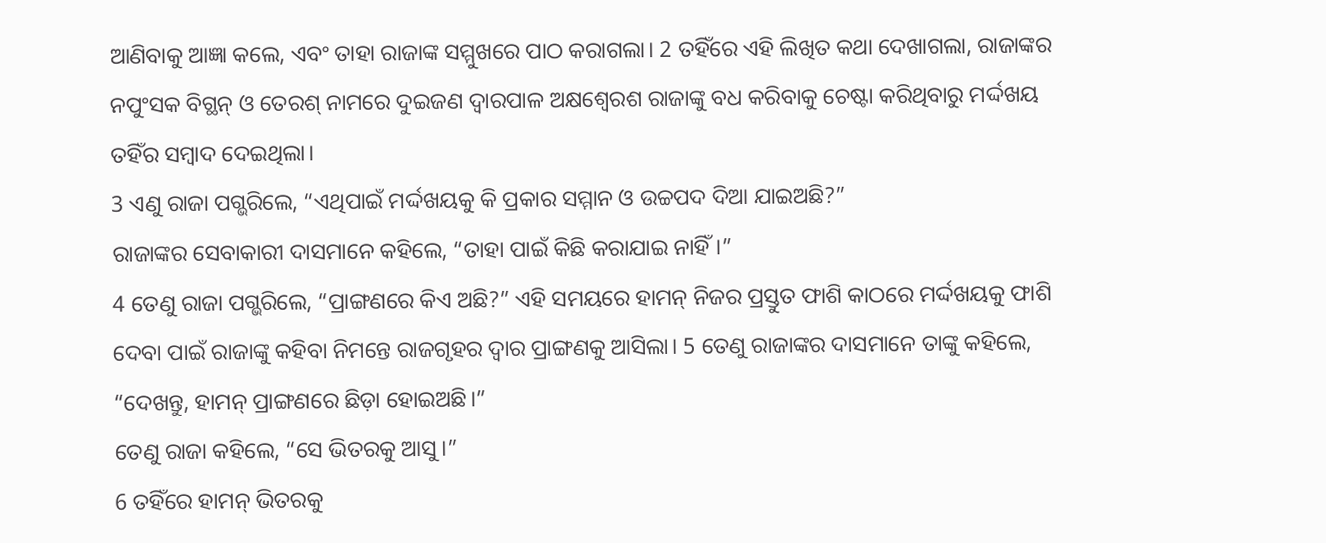ଆଣିବାକୁ ଆଜ୍ଞା କଲେ, ଏବଂ ତାହା ରାଜାଙ୍କ ସମ୍ମୁଖରେ ପାଠ କରାଗଲା। 2 ତହିଁରେ ଏହି ଲିଖିତ କଥା ଦେଖାଗଲା, ରାଜାଙ୍କର ନପୁଂସକ ବିଗ୍ଥନ୍ ଓ ତେରଶ୍ ନାମରେ ଦୁଇଜଣ ଦ୍ୱାରପାଳ ଅକ୍ଷଶ୍ୱେରଶ ରାଜାଙ୍କୁ ବଧ କରିବାକୁ ଚେଷ୍ଟା କରିଥିବାରୁ ମର୍ଦ୍ଦଖୟ ତହିଁର ସମ୍ବାଦ ଦେଇଥିଲା।
3 ଏଣୁ ରାଜା ପଗ୍ଭରିଲେ, “ଏଥିପାଇଁ ମର୍ଦ୍ଦଖୟକୁ କି ପ୍ରକାର ସମ୍ମାନ ଓ ଉଚ୍ଚପଦ ଦିଆ ଯାଇଅଛି?”
ରାଜାଙ୍କର ସେବାକାରୀ ଦାସମାନେ କହିଲେ, “ତାହା ପାଇଁ କିଛି କରାଯାଇ ନାହିଁ।”
4 ତେଣୁ ରାଜା ପଗ୍ଭରିଲେ, “ପ୍ରାଙ୍ଗଣରେ କିଏ ଅଛି?” ଏହି ସମୟରେ ହାମନ୍ ନିଜର ପ୍ରସ୍ତୁତ ଫାଶି କାଠରେ ମର୍ଦ୍ଦଖୟକୁ ଫାଶି ଦେବା ପାଇଁ ରାଜାଙ୍କୁ କହିବା ନିମନ୍ତେ ରାଜଗୃହର ଦ୍ୱାର ପ୍ରାଙ୍ଗଣକୁ ଆସିଲା। 5 ତେଣୁ ରାଜାଙ୍କର ଦାସମାନେ ତାଙ୍କୁ କହିଲେ, “ଦେଖନ୍ତୁ, ହାମନ୍ ପ୍ରାଙ୍ଗଣରେ ଛିଡ଼ା ହୋଇଅଛି।”
ତେଣୁ ରାଜା କହିଲେ, “ସେ ଭିତରକୁ ଆସୁ।”
6 ତହିଁରେ ହାମନ୍ ଭିତରକୁ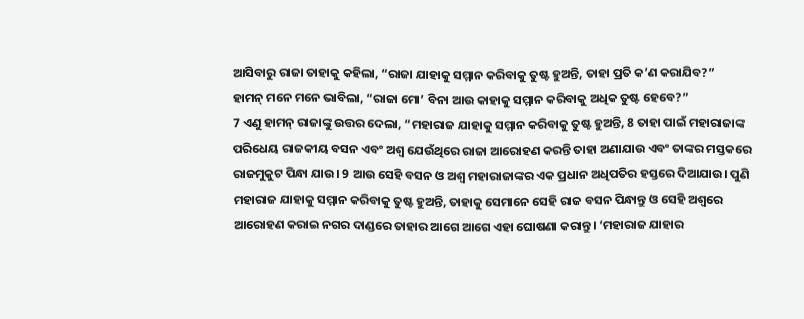ଆସିବାରୁ ରାଜା ତାହାକୁ କହିଲା, “ରାଜା ଯାହାକୁ ସମ୍ମାନ କରିବାକୁ ତୁଷ୍ଟ ହୁଅନ୍ତି, ତାହା ପ୍ରତି କ’ଣ କରାଯିବ?”
ହାମନ୍ ମନେ ମନେ ଭାବିଲା, “ରାଜା ମୋ’ ବିନା ଆଉ କାହାକୁ ସମ୍ମାନ କରିବାକୁ ଅଧିକ ତୁଷ୍ଟ ହେବେ?”
7 ଏଣୁ ହାମନ୍ ରାଜାଙ୍କୁ ଉତ୍ତର ଦେଲା, “ମହାରାଜ ଯାହାକୁ ସମ୍ମାନ କରିବାକୁ ତୁଷ୍ଟ ହୁଅନ୍ତି, 8 ତାହା ପାଇଁ ମହାରାଜାଙ୍କ ପରିଧେୟ ରାଜକୀୟ ବସନ ଏବଂ ଅଶ୍ୱ ଯେଉଁଥିରେ ରାଜା ଆରୋହଣ କରନ୍ତି ତାହା ଅଣାଯାଉ ଏବଂ ତାଙ୍କର ମସ୍ତକରେ ରାଜମୁକୁଟ ପିନ୍ଧା ଯାଉ। 9 ଆଉ ସେହି ବସନ ଓ ଅଶ୍ୱ ମହାରାଜାଙ୍କର ଏକ ପ୍ରଧାନ ଅଧିପତିର ହସ୍ତରେ ଦିଆଯାଉ। ପୁଣି ମହାରାଜ ଯାହାକୁ ସମ୍ମାନ କରିବାକୁ ତୁଷ୍ଟ ହୁଅନ୍ତି, ତାହାକୁ ସେମାନେ ସେହି ରାଜ ବସନ ପିନ୍ଧାନ୍ତୁ ଓ ସେହି ଅଶ୍ୱରେ ଆରୋହଣ କରାଇ ନଗର ଦାଣ୍ଡରେ ତାହାର ଆଗେ ଆଗେ ଏହା ଘୋଷଣା କରାନ୍ତୁ। ‘ମହାରାଜ ଯାହାର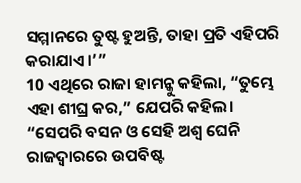ସମ୍ମାନରେ ତୁଷ୍ଟ ହୁଅନ୍ତି, ତାହା ପ୍ରତି ଏହିପରି କରାଯାଏ।’”
10 ଏଥିରେ ରାଜା ହାମନ୍କୁ କହିଲା, “ତୁମ୍ଭେ ଏହା ଶୀଘ୍ର କର,” ଯେପରି କହିଲ। “ସେପରି ବସନ ଓ ସେହି ଅଶ୍ୱ ଘେନି ରାଜଦ୍ୱାରରେ ଉପବିଷ୍ଟ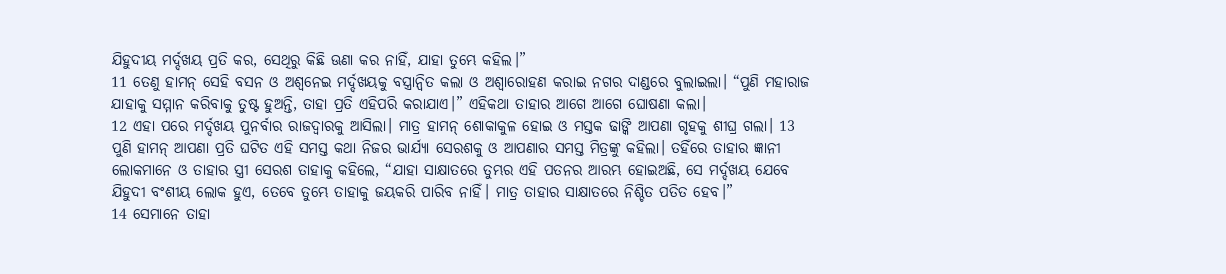ଯିହୁଦୀୟ ମର୍ଦ୍ଦଖୟ ପ୍ରତି କର, ସେଥିରୁ କିଛି ଊଣା କର ନାହିଁ, ଯାହା ତୁମ୍ଭେ କହିଲ।”
11 ତେଣୁ ହାମନ୍ ସେହି ବସନ ଓ ଅଶ୍ୱନେଇ ମର୍ଦ୍ଦଖୟକୁ ବସ୍ତ୍ରାନ୍ୱିତ କଲା ଓ ଅଶ୍ୱାରୋହଣ କରାଇ ନଗର ଦାଣ୍ଡରେ ବୁଲାଇଲା। “ପୁଣି ମହାରାଜ ଯାହାକୁ ସମ୍ମାନ କରିବାକୁ ତୁଷ୍ଟ ହୁଅନ୍ତି, ତାହା ପ୍ରତି ଏହିପରି କରାଯାଏ।” ଏହିକଥା ତାହାର ଆଗେ ଆଗେ ଘୋଷଣା କଲା।
12 ଏହା ପରେ ମର୍ଦ୍ଦଖୟ ପୁନର୍ବାର ରାଜଦ୍ୱାରକୁ ଆସିଲା। ମାତ୍ର ହାମନ୍ ଶୋକାକୁଳ ହୋଇ ଓ ମସ୍ତକ ଢାଙ୍କି ଆପଣା ଗୃହକୁ ଶୀଘ୍ର ଗଲା। 13 ପୁଣି ହାମନ୍ ଆପଣା ପ୍ରତି ଘଟିତ ଏହି ସମସ୍ତ କଥା ନିଜର ଭାର୍ଯ୍ୟା ସେରଶକୁ ଓ ଆପଣାର ସମସ୍ତ ମିତ୍ରଙ୍କୁ କହିଲା। ତହିଁରେ ତାହାର ଜ୍ଞାନୀ ଲୋକମାନେ ଓ ତାହାର ସ୍ତ୍ରୀ ସେରଶ ତାହାକୁ କହିଲେ, “ଯାହା ସାକ୍ଷାତରେ ତୁମ୍ଭର ଏହି ପତନର ଆରମ୍ଭ ହୋଇଅଛି, ସେ ମର୍ଦ୍ଦଖୟ ଯେବେ ଯିହୁଦୀ ବଂଶୀୟ ଲୋକ ହୁଏ, ତେବେ ତୁମ୍ଭେ ତାହାକୁ ଜୟକରି ପାରିବ ନାହିଁ। ମାତ୍ର ତାହାର ସାକ୍ଷାତରେ ନିଶ୍ଚିତ ପତିତ ହେବ।”
14 ସେମାନେ ତାହା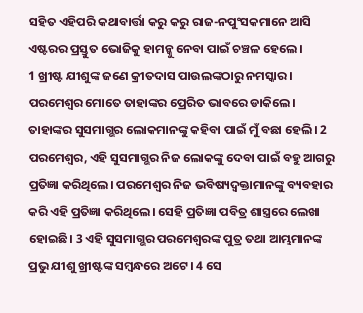ସହିତ ଏହିପରି କଥାବାର୍ତ୍ତା କରୁ କରୁ ରାଜ-ନପୁଂସକମାନେ ଆସି ଏଷ୍ଟରର ପ୍ରସ୍ତୁତ ଭୋଜିକୁ ହାମନ୍କୁ ନେବା ପାଇଁ ଚଞ୍ଚଳ ହେଲେ।
1 ଖ୍ରୀଷ୍ଟ ଯୀଶୁଙ୍କ ଜଣେ କ୍ରୀତଦାସ ପାଉଲଙ୍କଠାରୁ ନମସ୍କାର।
ପରମେଶ୍ୱର ମୋତେ ତାହାଙ୍କର ପ୍ରେରିତ ଭାବରେ ଡାକିଲେ। ତାହାଙ୍କର ସୁସମାଗ୍ଭର ଲୋକମାନଙ୍କୁ କହିବା ପାଇଁ ମୁଁ ବଛା ହେଲି। 2 ପରମେଶ୍ୱର, ଏହି ସୁସମାଗ୍ଭର ନିଜ ଲୋକଙ୍କୁ ଦେବା ପାଇଁ ବହୁ ଆଗରୁ ପ୍ରତିଜ୍ଞା କରିଥିଲେ। ପରମେଶ୍ୱର ନିଜ ଭବିଷ୍ୟଦ୍ବକ୍ତାମାନଙ୍କୁ ବ୍ୟବହାର କରି ଏହି ପ୍ରତିଜ୍ଞା କରିଥିଲେ। ସେହି ପ୍ରତିଜ୍ଞା ପବିତ୍ର ଶାସ୍ତ୍ରରେ ଲେଖା ହୋଇଛି। 3 ଏହି ସୁସମାଗ୍ଭର ପରମେଶ୍ୱରଙ୍କ ପୁତ୍ର ତଥା ଆମ୍ଭମାନଙ୍କ ପ୍ରଭୁ ଯୀଶୁ ଖ୍ରୀଷ୍ଟଙ୍କ ସମ୍ବନ୍ଧରେ ଅଟେ। 4 ସେ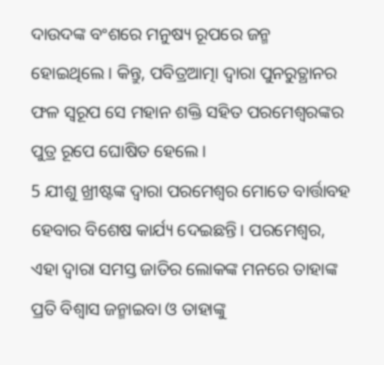ଦାଉଦଙ୍କ ବଂଶରେ ମନୁଷ୍ୟ ରୂପରେ ଜନ୍ମ ହୋଇଥିଲେ। କିନ୍ତୁ, ପବିତ୍ରଆତ୍ମା ଦ୍ୱାରା ପୁନରୁତ୍ଥାନର ଫଳ ସ୍ୱରୂପ ସେ ମହାନ ଶକ୍ତି ସହିତ ପରମେଶ୍ୱରଙ୍କର ପୁତ୍ର ରୂପେ ଘୋଷିତ ହେଲେ।
5 ଯୀଶୁ ଖ୍ରୀଷ୍ଟଙ୍କ ଦ୍ୱାରା ପରମେଶ୍ୱର ମୋତେ ବାର୍ତ୍ତାବହ ହେବାର ବିଶେଷ କାର୍ଯ୍ୟ ଦେଇଛନ୍ତି। ପରମେଶ୍ୱର, ଏହା ଦ୍ୱାରା ସମସ୍ତ ଜାତିର ଲୋକଙ୍କ ମନରେ ତାହାଙ୍କ ପ୍ରତି ବିଶ୍ୱାସ ଜନ୍ମାଇବା ଓ ତାହାଙ୍କୁ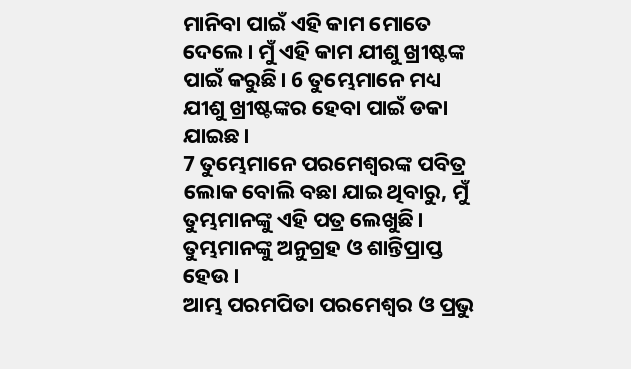ମାନିବା ପାଇଁ ଏହି କାମ ମୋତେ ଦେଲେ। ମୁଁ ଏହି କାମ ଯୀଶୁ ଖ୍ରୀଷ୍ଟଙ୍କ ପାଇଁ କରୁଛି। 6 ତୁମ୍ଭେମାନେ ମଧ୍ୟ ଯୀଶୁ ଖ୍ରୀଷ୍ଟଙ୍କର ହେବା ପାଇଁ ଡକା ଯାଇଛ।
7 ତୁମ୍ଭେମାନେ ପରମେଶ୍ୱରଙ୍କ ପବିତ୍ର ଲୋକ ବୋଲି ବଛା ଯାଇ ଥିବାରୁ, ମୁଁ ତୁମ୍ଭମାନଙ୍କୁ ଏହି ପତ୍ର ଲେଖୁଛି। ତୁମ୍ଭମାନଙ୍କୁ ଅନୁଗ୍ରହ ଓ ଶାନ୍ତିପ୍ରାପ୍ତ ହେଉ।
ଆମ୍ଭ ପରମପିତା ପରମେଶ୍ୱର ଓ ପ୍ରଭୁ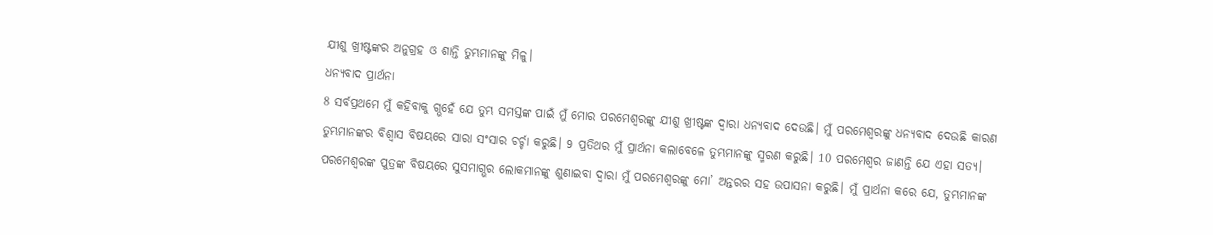ଯୀଶୁ ଖ୍ରୀଷ୍ଟଙ୍କର ଅନୁଗ୍ରହ ଓ ଶାନ୍ତି ତୁମ୍ଭମାନଙ୍କୁ ମିଳୁ।
ଧନ୍ୟବାଦ ପ୍ରାର୍ଥନା
8 ସର୍ବପ୍ରଥମେ ମୁଁ କହିବାକୁ ଗ୍ଭହେଁ ଯେ ତୁମ୍ଭ ସମସ୍ତଙ୍କ ପାଇଁ ମୁଁ ମୋର ପରମେଶ୍ୱରଙ୍କୁ ଯୀଶୁ ଖ୍ରୀଷ୍ଟଙ୍କ ଦ୍ୱାରା ଧନ୍ୟବାଦ ଦେଉଛି। ମୁଁ ପରମେଶ୍ୱରଙ୍କୁ ଧନ୍ୟବାଦ ଦେଉଛି କାରଣ ତୁମ୍ଭମାନଙ୍କର ବିଶ୍ୱାସ ବିଷୟରେ ସାରା ସଂସାର ଚର୍ଚ୍ଚା କରୁଛି। 9 ପ୍ରତିଥର ମୁଁ ପ୍ରାର୍ଥନା କଲାବେଳେ ତୁମ୍ଭମାନଙ୍କୁ ସ୍ମରଣ କରୁଛି। 10 ପରମେଶ୍ୱର ଜାଣନ୍ତି ଯେ ଏହା ସତ୍ୟ। ପରମେଶ୍ୱରଙ୍କ ପୁତ୍ରଙ୍କ ବିଷୟରେ ସୁସମାଗ୍ଭର ଲୋକମାନଙ୍କୁ ଶୁଣାଇବା ଦ୍ୱାରା ମୁଁ ପରମେଶ୍ୱରଙ୍କୁ ମୋ’ ଅନ୍ତରର ସହ ଉପାସନା କରୁଛି। ମୁଁ ପ୍ରାର୍ଥନା କରେ ଯେ, ତୁମ୍ଭମାନଙ୍କ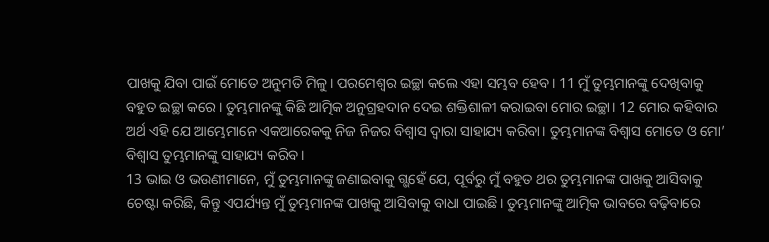ପାଖକୁ ଯିବା ପାଇଁ ମୋତେ ଅନୁମତି ମିଳୁ। ପରମେଶ୍ୱର ଇଚ୍ଛା କଲେ ଏହା ସମ୍ଭବ ହେବ। 11 ମୁଁ ତୁମ୍ଭମାନଙ୍କୁ ଦେଖିବାକୁ ବହୁତ ଇଚ୍ଛା କରେ। ତୁମ୍ଭମାନଙ୍କୁ କିଛି ଆତ୍ମିକ ଅନୁଗ୍ରହଦାନ ଦେଇ ଶକ୍ତିଶାଳୀ କରାଇବା ମୋର ଇଚ୍ଛା। 12 ମୋର କହିବାର ଅର୍ଥ ଏହି ଯେ ଆମ୍ଭେମାନେ ଏକଆରେକକୁ ନିଜ ନିଜର ବିଶ୍ୱାସ ଦ୍ୱାରା ସାହାଯ୍ୟ କରିବା। ତୁମ୍ଭମାନଙ୍କ ବିଶ୍ୱାସ ମୋତେ ଓ ମୋ’ ବିଶ୍ୱାସ ତୁମ୍ଭମାନଙ୍କୁ ସାହାଯ୍ୟ କରିବ।
13 ଭାଇ ଓ ଭଉଣୀମାନେ, ମୁଁ ତୁମ୍ଭମାନଙ୍କୁ ଜଣାଇବାକୁ ଗ୍ଭହେଁ ଯେ, ପୂର୍ବରୁ ମୁଁ ବହୁତ ଥର ତୁମ୍ଭମାନଙ୍କ ପାଖକୁ ଆସିବାକୁ ଚେଷ୍ଟା କରିଛି, କିନ୍ତୁ ଏପର୍ଯ୍ୟନ୍ତ ମୁଁ ତୁମ୍ଭମାନଙ୍କ ପାଖକୁ ଆସିବାକୁ ବାଧା ପାଇଛି। ତୁମ୍ଭମାନଙ୍କୁ ଆତ୍ମିକ ଭାବରେ ବଢ଼ିବାରେ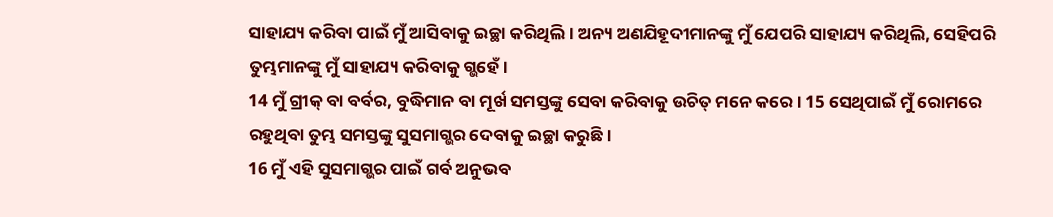ସାହାଯ୍ୟ କରିବା ପାଇଁ ମୁଁ ଆସିବାକୁ ଇଚ୍ଛା କରିଥିଲି। ଅନ୍ୟ ଅଣଯିହୂଦୀମାନଙ୍କୁ ମୁଁ ଯେପରି ସାହାଯ୍ୟ କରିଥିଲି, ସେହିପରି ତୁମ୍ଭମାନଙ୍କୁ ମୁଁ ସାହାଯ୍ୟ କରିବାକୁ ଗ୍ଭହେଁ।
14 ମୁଁ ଗ୍ରୀକ୍ ବା ବର୍ବର, ବୁଦ୍ଧିମାନ ବା ମୂର୍ଖ ସମସ୍ତଙ୍କୁ ସେବା କରିବାକୁ ଉଚିତ୍ ମନେ କରେ। 15 ସେଥିପାଇଁ ମୁଁ ରୋମରେ ରହୁଥିବା ତୁମ୍ଭ ସମସ୍ତଙ୍କୁ ସୁସମାଗ୍ଭର ଦେବାକୁ ଇଚ୍ଛା କରୁଛି।
16 ମୁଁ ଏହି ସୁସମାଗ୍ଭର ପାଇଁ ଗର୍ବ ଅନୁଭବ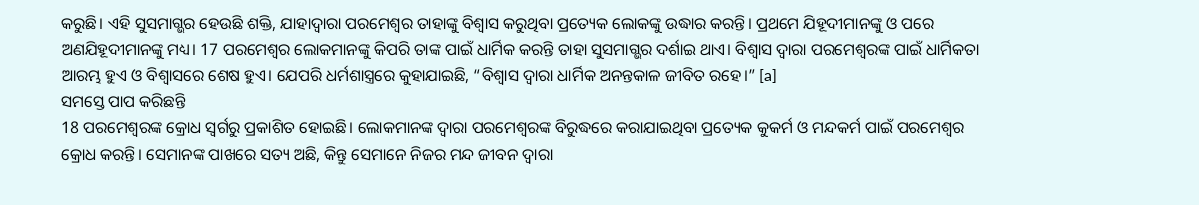କରୁଛି। ଏହି ସୁସମାଗ୍ଭର ହେଉଛି ଶକ୍ତି, ଯାହାଦ୍ୱାରା ପରମେଶ୍ୱର ତାହାଙ୍କୁ ବିଶ୍ୱାସ କରୁଥିବା ପ୍ରତ୍ୟେକ ଲୋକଙ୍କୁ ଉଦ୍ଧାର କରନ୍ତି। ପ୍ରଥମେ ଯିହୂଦୀମାନଙ୍କୁ ଓ ପରେ ଅଣଯିହୂଦୀମାନଙ୍କୁ ମଧ୍ୟ। 17 ପରମେଶ୍ୱର ଲୋକମାନଙ୍କୁ କିପରି ତାଙ୍କ ପାଇଁ ଧାର୍ମିକ କରନ୍ତି ତାହା ସୁସମାଗ୍ଭର ଦର୍ଶାଇ ଥାଏ। ବିଶ୍ୱାସ ଦ୍ୱାରା ପରମେଶ୍ୱରଙ୍କ ପାଇଁ ଧାର୍ମିକତା ଆରମ୍ଭ ହୁଏ ଓ ବିଶ୍ୱାସରେ ଶେଷ ହୁଏ। ଯେପରି ଧର୍ମଶାସ୍ତ୍ରରେ କୁହାଯାଇଛି, “ବିଶ୍ୱାସ ଦ୍ୱାରା ଧାର୍ମିକ ଅନନ୍ତକାଳ ଜୀବିତ ରହେ।” [a]
ସମସ୍ତେ ପାପ କରିଛନ୍ତି
18 ପରମେଶ୍ୱରଙ୍କ କ୍ରୋଧ ସ୍ୱର୍ଗରୁ ପ୍ରକାଶିତ ହୋଇଛି। ଲୋକମାନଙ୍କ ଦ୍ୱାରା ପରମେଶ୍ୱରଙ୍କ ବିରୁଦ୍ଧରେ କରାଯାଇଥିବା ପ୍ରତ୍ୟେକ କୁକର୍ମ ଓ ମନ୍ଦକର୍ମ ପାଇଁ ପରମେଶ୍ୱର କ୍ରୋଧ କରନ୍ତି। ସେମାନଙ୍କ ପାଖରେ ସତ୍ୟ ଅଛି, କିନ୍ତୁ ସେମାନେ ନିଜର ମନ୍ଦ ଜୀବନ ଦ୍ୱାରା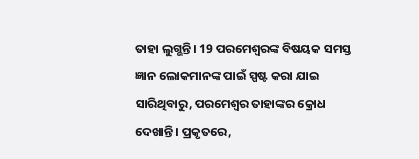ତାହା ଲୁଗ୍ଭନ୍ତି। 19 ପରମେଶ୍ୱରଙ୍କ ବିଷୟକ ସମସ୍ତ ଜ୍ଞାନ ଲୋକମାନଙ୍କ ପାଇଁ ସ୍ପଷ୍ଟ କରା ଯାଇ ସାରିଥିବାରୁ, ପରମେଶ୍ୱର ତାହାଙ୍କର କ୍ରୋଧ ଦେଖାନ୍ତି। ପ୍ରକୃତରେ,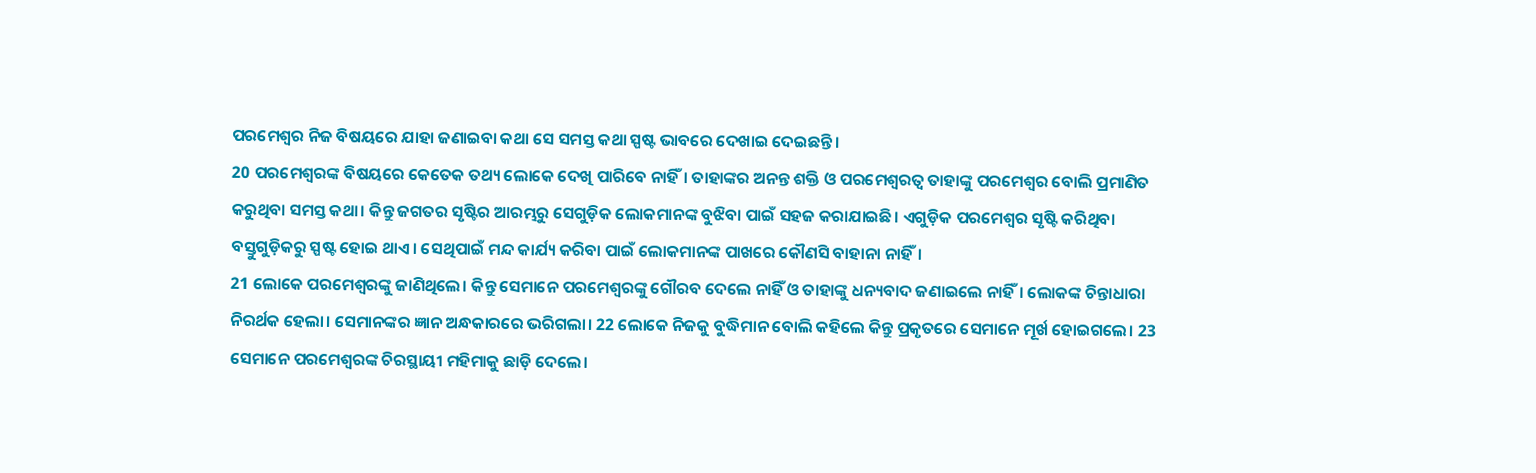ପରମେଶ୍ୱର ନିଜ ବିଷୟରେ ଯାହା ଜଣାଇବା କଥା ସେ ସମସ୍ତ କଥା ସ୍ପଷ୍ଟ ଭାବରେ ଦେଖାଇ ଦେଇଛନ୍ତି।
20 ପରମେଶ୍ୱରଙ୍କ ବିଷୟରେ କେତେକ ତଥ୍ୟ ଲୋକେ ଦେଖି ପାରିବେ ନାହିଁ। ତାହାଙ୍କର ଅନନ୍ତ ଶକ୍ତି ଓ ପରମେଶ୍ୱରତ୍ୱ ତାହାଙ୍କୁ ପରମେଶ୍ୱର ବୋଲି ପ୍ରମାଣିତ କରୁଥିବା ସମସ୍ତ କଥା। କିନ୍ତୁ ଜଗତର ସୃଷ୍ଟିର ଆରମ୍ଭରୁ ସେଗୁଡ଼ିକ ଲୋକମାନଙ୍କ ବୁଝିବା ପାଇଁ ସହଜ କରାଯାଇଛି। ଏଗୁଡ଼ିକ ପରମେଶ୍ୱର ସୃଷ୍ଟି କରିଥିବା ବସ୍ତୁଗୁଡ଼ିକରୁ ସ୍ପଷ୍ଟ ହୋଇ ଥାଏ। ସେଥିପାଇଁ ମନ୍ଦ କାର୍ଯ୍ୟ କରିବା ପାଇଁ ଲୋକମାନଙ୍କ ପାଖରେ କୌଣସି ବାହାନା ନାହିଁ।
21 ଲୋକେ ପରମେଶ୍ୱରଙ୍କୁ ଜାଣିଥିଲେ। କିନ୍ତୁ ସେମାନେ ପରମେଶ୍ୱରଙ୍କୁ ଗୌରବ ଦେଲେ ନାହିଁ ଓ ତାହାଙ୍କୁ ଧନ୍ୟବାଦ ଜଣାଇଲେ ନାହିଁ। ଲୋକଙ୍କ ଚିନ୍ତାଧାରା ନିରର୍ଥକ ହେଲା। ସେମାନଙ୍କର ଜ୍ଞାନ ଅନ୍ଧକାରରେ ଭରିଗଲା। 22 ଲୋକେ ନିଜକୁ ବୁଦ୍ଧିମାନ ବୋଲି କହିଲେ କିନ୍ତୁ ପ୍ରକୃତରେ ସେମାନେ ମୂର୍ଖ ହୋଇଗଲେ। 23 ସେମାନେ ପରମେଶ୍ୱରଙ୍କ ଚିରସ୍ଥାୟୀ ମହିମାକୁ ଛାଡ଼ି ଦେଲେ।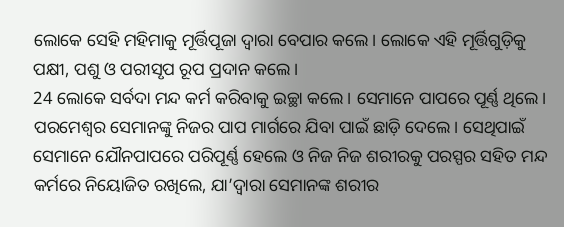ଲୋକେ ସେହି ମହିମାକୁ ମୂର୍ତ୍ତିପୂଜା ଦ୍ୱାରା ବେପାର କଲେ। ଲୋକେ ଏହି ମୂର୍ତ୍ତିଗୁଡ଼ିକୁ ପକ୍ଷୀ, ପଶୁ ଓ ପରୀସୃପ ରୂପ ପ୍ରଦାନ କଲେ।
24 ଲୋକେ ସର୍ବଦା ମନ୍ଦ କର୍ମ କରିବାକୁ ଇଚ୍ଛା କଲେ। ସେମାନେ ପାପରେ ପୂର୍ଣ୍ଣ ଥିଲେ। ପରମେଶ୍ୱର ସେମାନଙ୍କୁ ନିଜର ପାପ ମାର୍ଗରେ ଯିବା ପାଇଁ ଛାଡ଼ି ଦେଲେ। ସେଥିପାଇଁ ସେମାନେ ଯୌନପାପରେ ପରିପୂର୍ଣ୍ଣ ହେଲେ ଓ ନିଜ ନିଜ ଶରୀରକୁ ପରସ୍ପର ସହିତ ମନ୍ଦ କର୍ମରେ ନିୟୋଜିତ ରଖିଲେ, ଯା’ଦ୍ୱାରା ସେମାନଙ୍କ ଶରୀର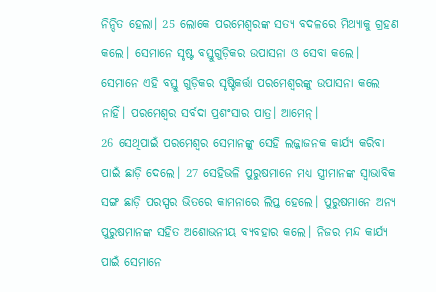ନିନ୍ଦିତ ହେଲା। 25 ଲୋକେ ପରମେଶ୍ୱରଙ୍କ ସତ୍ୟ ବଦଳରେ ମିଥ୍ୟାକୁ ଗ୍ରହଣ କଲେ। ସେମାନେ ସୃଷ୍ଟ ବସ୍ତୁଗୁଡ଼ିକର ଉପାସନା ଓ ସେବା କଲେ। ସେମାନେ ଏହି ବସ୍ତୁ ଗୁଡ଼ିକର ସୃଷ୍ଟିକର୍ତ୍ତା ପରମେଶ୍ୱରଙ୍କୁ ଉପାସନା କଲେ ନାହିଁ। ପରମେଶ୍ୱର ସର୍ବଦା ପ୍ରଶଂସାର ପାତ୍ର। ଆମେନ୍।
26 ସେଥିପାଇଁ ପରମେଶ୍ୱର ସେମାନଙ୍କୁ ସେହି ଲଜ୍ଜାଜନକ କାର୍ଯ୍ୟ କରିବା ପାଇଁ ଛାଡ଼ି ଦେଲେ। 27 ସେହିଭଳି ପୁରୁଷମାନେ ମଧ୍ୟ ସ୍ତ୍ରୀମାନଙ୍କ ସ୍ୱାଭାବିକ ସଙ୍ଗ ଛାଡ଼ି ପରସ୍ପର ଭିତରେ କାମନାରେ ଲିପ୍ତ ହେଲେ। ପୁରୁଷମାନେ ଅନ୍ୟ ପୁରୁଷମାନଙ୍କ ସହିତ ଅଶୋଭନୀୟ ବ୍ୟବହାର କଲେ। ନିଜର ମନ୍ଦ କାର୍ଯ୍ୟ ପାଇଁ ସେମାନେ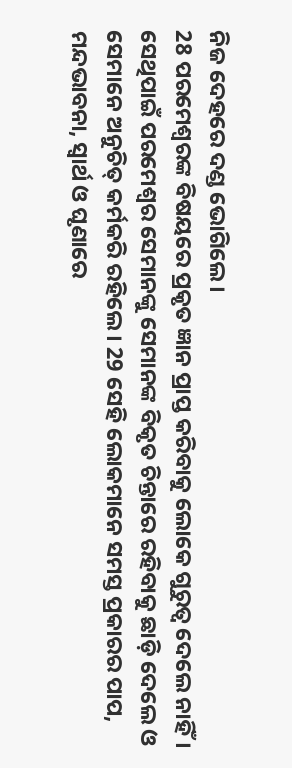ନିଜ ଦେହରେ ଦଣ୍ଡ ଭୋଗିଲେ।
28 ପରମେଶ୍ୱରଙ୍କ ବିଷୟରେ ପ୍ରକୃତ ଜ୍ଞାନ ପ୍ରାପ୍ତ କରିବାକୁ ଲୋକେ ଗୁରୁତ୍ୱ ଦେଲେ ନାହିଁ। ସେଥିପାଇଁ ପରମେଶ୍ୱର ସେମାନଙ୍କୁ ସେମାନଙ୍କ ବିକୃତ ଚିନ୍ତାରେ ରହିବାକୁ ଛାଡ଼ି ଦେଲେ ଓ ସେମାନେ ଅନୁଚିତ୍ କର୍ମକରି ରହିଲେ। 29 ସେହି ଲୋକମାନେ ସମସ୍ତ ପ୍ରକାରର ପାପ, ମନ୍ଦଭାବନା, ସ୍ୱାର୍ଥ ଓ ଘୃଣାରେ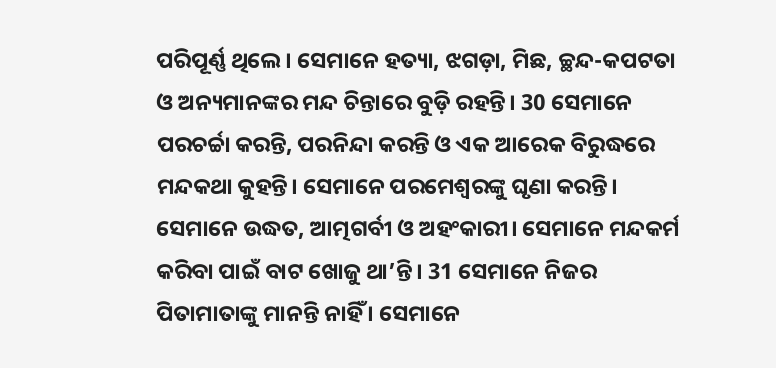ପରିପୂର୍ଣ୍ଣ ଥିଲେ। ସେମାନେ ହତ୍ୟା, ଝଗଡ଼ା, ମିଛ, ଚ୍ଛନ୍ଦ-କପଟତା ଓ ଅନ୍ୟମାନଙ୍କର ମନ୍ଦ ଚିନ୍ତାରେ ବୁଡ଼ି ରହନ୍ତି। 30 ସେମାନେ ପରଚର୍ଚ୍ଚା କରନ୍ତି, ପରନିନ୍ଦା କରନ୍ତି ଓ ଏକ ଆରେକ ବିରୁଦ୍ଧରେ ମନ୍ଦକଥା କୁହନ୍ତି। ସେମାନେ ପରମେଶ୍ୱରଙ୍କୁ ଘୃଣା କରନ୍ତି। ସେମାନେ ଉଦ୍ଧତ, ଆତ୍ମଗର୍ବୀ ଓ ଅହଂକାରୀ। ସେମାନେ ମନ୍ଦକର୍ମ କରିବା ପାଇଁ ବାଟ ଖୋଜୁ ଥା’ନ୍ତି। 31 ସେମାନେ ନିଜର ପିତାମାତାଙ୍କୁ ମାନନ୍ତି ନାହିଁ । ସେମାନେ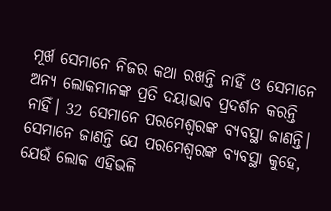ମୂର୍ଖ ସେମାନେ ନିଜର କଥା ରଖନ୍ତି ନାହିଁ ଓ ସେମାନେ ଅନ୍ୟ ଲୋକମାନଙ୍କ ପ୍ରତି ଦୟାଭାବ ପ୍ରଦର୍ଶନ କରନ୍ତି ନାହିଁ। 32 ସେମାନେ ପରମେଶ୍ୱରଙ୍କ ବ୍ୟବସ୍ଥା ଜାଣନ୍ତି। ସେମାନେ ଜାଣନ୍ତି ଯେ ପରମେଶ୍ୱରଙ୍କ ବ୍ୟବସ୍ଥା କୁହେ, ଯେଉଁ ଲୋକ ଏହିଭଳି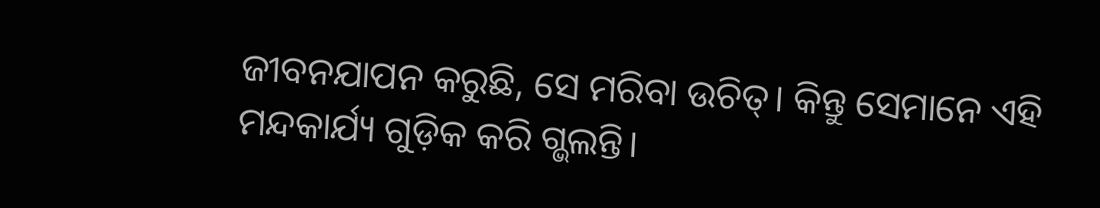ଜୀବନଯାପନ କରୁଛି, ସେ ମରିବା ଉଚିତ୍। କିନ୍ତୁ ସେମାନେ ଏହି ମନ୍ଦକାର୍ଯ୍ୟ ଗୁଡ଼ିକ କରି ଗ୍ଭଲନ୍ତି।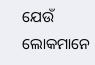ଯେଉଁ ଲୋକମାନେ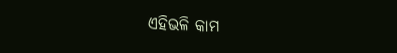ଏହିଭଳି କାମ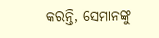କରନ୍ତି, ସେମାନଙ୍କୁ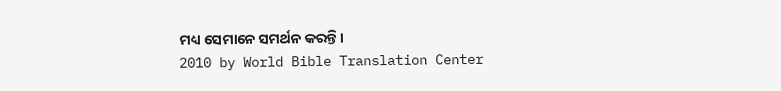ମଧ୍ୟ ସେମାନେ ସମର୍ଥନ କରନ୍ତି।
2010 by World Bible Translation Center